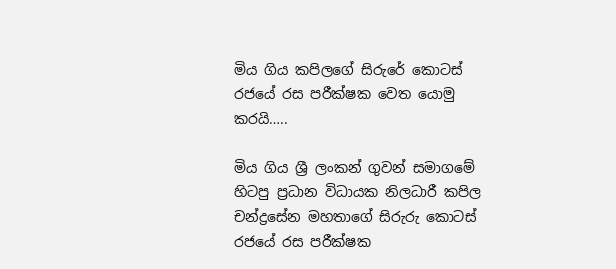මිය ගිය කපිලගේ සිරුරේ කොටස් රජයේ රස පරීක්ෂක වෙත යොමු කරයි…..

මිය ගිය ශ්‍රී ලංකන් ගුවන් සමාගමේ හිටපු ප්‍රධාන විධායක නිලධාරී කපිල චන්ද්‍රසේන මහතාගේ සිරුරු කොටස් රජයේ රස පරීක්ෂක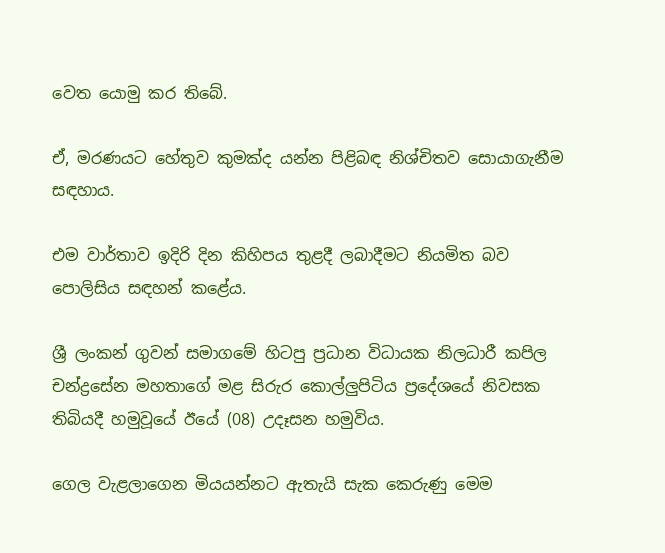වෙත යොමු කර තිබේ.

ඒ, මරණයට හේතුව කුමක්ද යන්න පිළිබඳ නිශ්චිතව සොයාගැනීම සඳහාය.

එම වාර්තාව ඉදිරි දින කිහිපය තුළදී ලබාදීමට නියමිත බව පොලිසිය සඳහන් කළේය.

ශ්‍රී ලංකන් ගුවන් සමාගමේ හිටපු ප්‍රධාන විධායක නිලධාරී කපිල චන්ද්‍රසේන මහතාගේ මළ සිරුර කොල්ලුපිටිය ප්‍රදේශයේ නිවසක තිබියදී හමුවූයේ ඊයේ (08) උදෑසන හමුවිය.

ගෙල වැළලාගෙන මියයන්නට ඇතැයි සැක කෙරුණු මෙම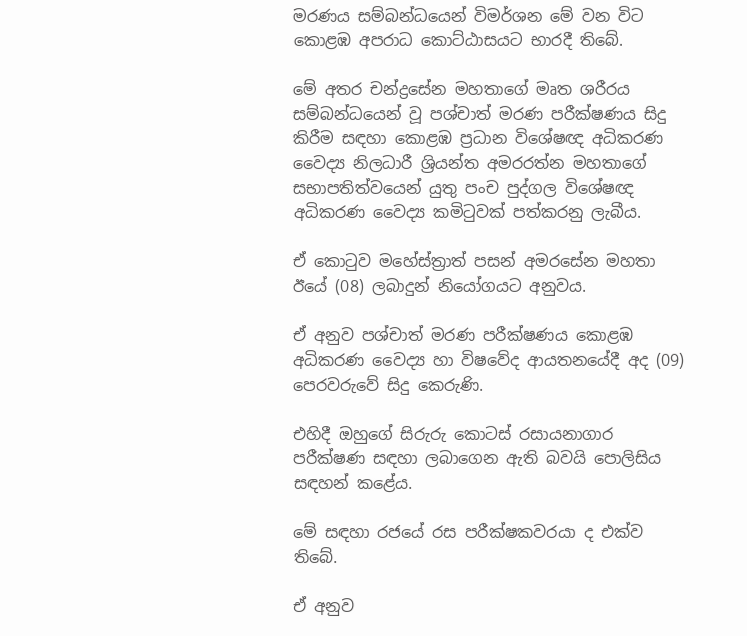මරණය සම්බන්ධයෙන් විමර්ශන මේ වන විට කොළඹ අපරාධ කොට්ඨාසයට භාරදී තිබේ.

මේ අතර චන්ද්‍රසේන මහතාගේ මෘත ශරීරය සම්බන්ධයෙන් වූ පශ්චාත් මරණ පරීක්ෂණය සිදු කිරීම සඳහා කොළඹ ප්‍රධාන විශේෂඥ අධිකරණ වෛද්‍ය නිලධාරී ශ්‍රියන්ත අමරරත්න මහතාගේ සභාපතිත්වයෙන් යුතු පංච පුද්ගල විශේෂඥ අධිකරණ වෛද්‍ය කමිටුවක් පත්කරනු ලැබීය.

ඒ කොටුව මහේස්ත්‍රාත් පසන් අමරසේන මහතා ඊයේ (08) ලබාදුන් නියෝගයට අනුවය.

ඒ අනුව පශ්චාත් මරණ පරීක්ෂණය කොළඹ අධිකරණ වෛද්‍ය හා විෂවේද ආයතනයේදී අද (09) පෙරවරුවේ සිදු කෙරුණි.

එහිදී ඔහුගේ සිරුරු කොටස් රසායනාගාර පරීක්ෂණ සඳහා ලබාගෙන ඇති බවයි පොලිසිය සඳහන් කළේය.

මේ සඳහා රජයේ රස පරීක්ෂකවරයා ද එක්ව තිබේ.

ඒ අනුව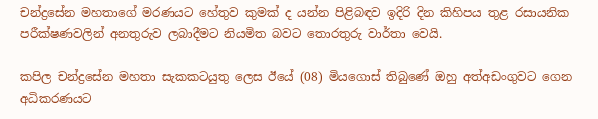චන්ද්‍රසේන මහතාගේ මරණයට හේතුව කුමක් ද යන්න පිළිබඳව ඉදිරි දින කිහිපය තුළ රසායනික පරීක්ෂණවලින් අනතුරුව ලබාදීමට නියමිත බවට තොරතුරු වාර්තා වෙයි.

කපිල චන්ද්‍රසේන මහතා සැකකටයුතු ලෙස ඊයේ (08) මියගොස් තිබුණේ ඔහු අත්අඩංගුවට ගෙන අධිකරණයට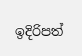ඉදිරිපත්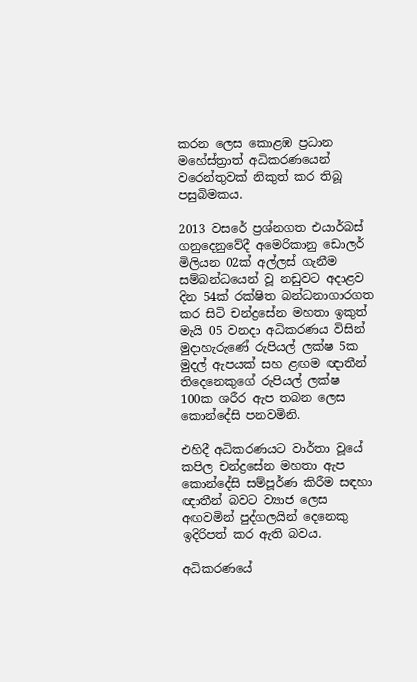කරන ලෙස කොළඹ ප්‍රධාන මහේස්ත්‍රාත් අධිකරණයෙන් වරෙන්තුවක් නිකුත් කර තිබූ පසුබිමකය.

2013 වසරේ ප්‍රශ්නගත එයාර්බස් ගනුදෙනුවේදී අමෙරිකානු ඩොලර් මිලියන 02ක් අල්ලස් ගැනීම සම්බන්ධයෙන් වූ නඩුවට අදාළව දින 54ක් රක්ෂිත බන්ධනාගාරගත කර සිටි චන්ද්‍රසේන මහතා ඉකුත් මැයි 05 වනදා අධිකරණය විසින් මුදාහැරුණේ රුපියල් ලක්ෂ 5ක මුදල් ඇපයක් සහ ළඟම ඥාතීන් තිදෙනෙකුගේ රුපියල් ලක්ෂ 100ක ශරීර ඇප තබන ලෙස කොන්දේසි පනවමිනි.

එහිදී අධිකරණයට වාර්තා වූයේ කපිල චන්ද්‍රසේන මහතා ඇප කොන්දේසි සම්පූර්ණ කිරීම සඳහා ඥාතීන් බවට ව්‍යාජ ලෙස අඟවමින් පුද්ගලයින් දෙනෙකු ඉදිරිපත් කර ඇති බවය.

අධිකරණයේ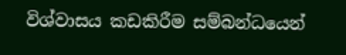විශ්වාසය කඩකිරීම සම්බන්ධයෙන්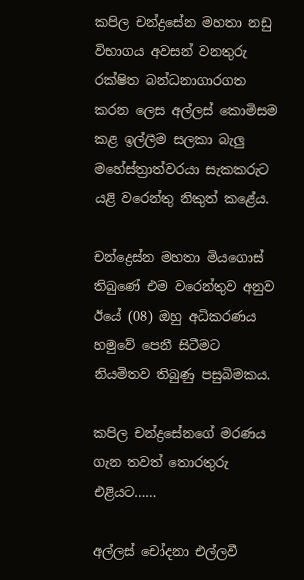කපිල චන්ද්‍රසේන මහතා නඩු විභාගය අවසන් වනතුරු රක්ෂිත බන්ධනාගාරගත කරන ලෙස අල්ලස් කොමිසම කළ ඉල්ලීම සලකා බැලු මහේස්ත්‍රාත්වරයා සැකකරුට යළි වරෙන්තු නිකුත් කළේය.

චන්ද්‍රෙස්න මහතා මියගොස් තිබුණේ එම වරෙන්තුව අනුව ඊයේ (08) ඔහු අධිකරණය හමුවේ පෙනී සිටීමට නියමිතව තිබුණු පසුබිමකය.

කපිල චන්ද්‍රසේනගේ මරණය ගැන තවත් තොරතුරු එළියට……

අල්ලස් චෝදනා එල්ලවී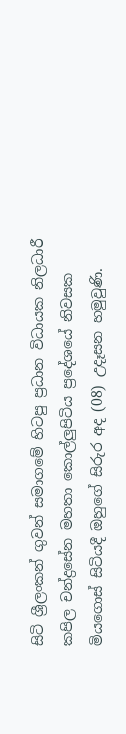සිටි ශ්‍රීලංකන් ගුවන් සමාගමේ හිටපු ප්‍රධාන විධායක නිලධාරී කපිල චන්ද්‍රසේන මහතා කොල්ලුපිටිය ප්‍රදේශයේ නිවසක මියගොස් සිටියදී ඔහුගේ සිරුර අද (08) උදෑසන හමුවුණි.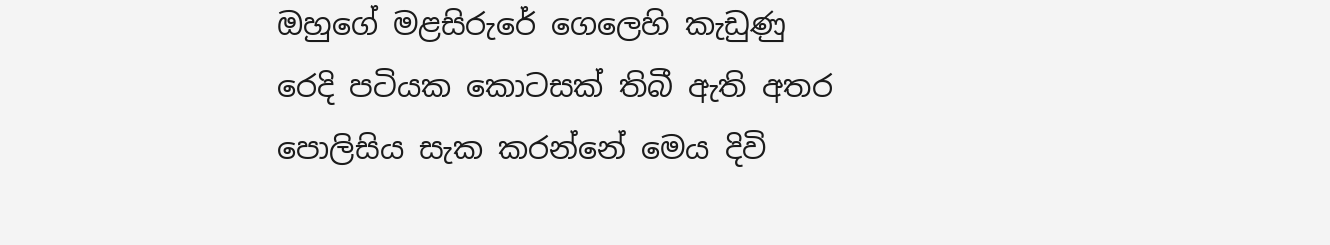ඔහුගේ මළසිරුරේ ගෙලෙහි කැඩුණු රෙදි පටියක කොටසක් තිබී ඇති අතර පොලිසිය සැක කරන්නේ මෙය දිවි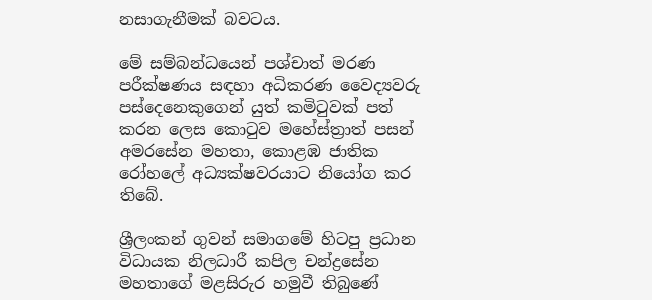නසාගැනීමක් බවටය.

මේ සම්බන්ධයෙන් පශ්චාත් මරණ පරීක්ෂණය සඳහා අධිකරණ වෛද්‍යවරු පස්දෙනෙකුගෙන් යුත් කමිටුවක් පත් කරන ලෙස කොටුව මහේස්ත්‍රාත් පසන් අමරසේන මහතා, කොළඹ ජාතික රෝහලේ අධ්‍යක්ෂවරයාට නියෝග කර තිබේ.

ශ්‍රීලංකන් ගුවන් සමාගමේ හිටපු ප්‍රධාන විධායක නිලධාරී කපිල චන්ද්‍රසේන මහතාගේ මළසිරුර හමුවී තිබුණේ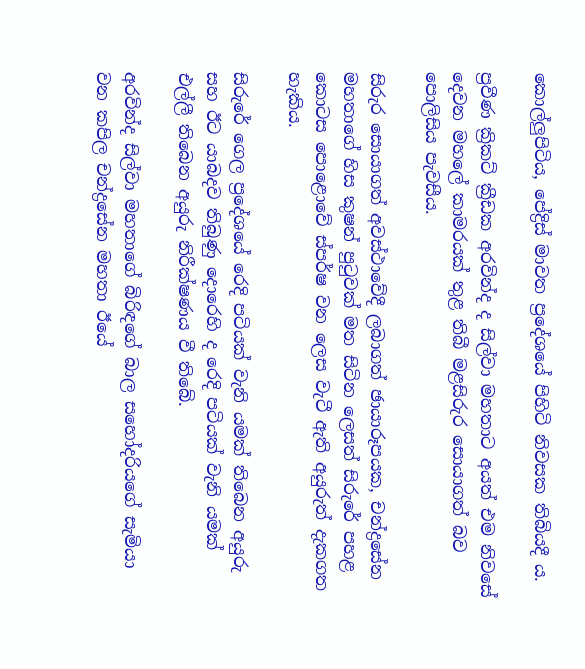කොල්ලුපිටිය, පේද්‍රිස් මාවත ප්‍රදේශයේ පිහිටි නිවසක තිබියදී ය.

ප්‍රවීණ ක්‍රිකට් ක්‍රීඩක අරවින්ද ද සිල්වා මහතාට අයත් එම නිවසේ දෙවන මහලේ කාමරයක් තුළ තිබී මළසිරුර සොයාගත් බව පොලිසිය පැවසීය.

සිරුර සොයාගත් අවස්ථාවේදී ලබාගත් ඡායාරූපයක, චන්ද්‍රසේන මහතාගේ හිස කුෂන් පුටුවක් මත සිටින ලෙසත් සිරුරේ පහළ කොටස පොළොවේ ස්පර්ෂ වන ලෙස වැටී ඇති අයුරුත් දැකගත හැකිය.

සිරුරේ ගෙල ප්‍රදේශයේ රෙදි පටියක් වැනි යමක් තිබෙන අයුරු සහ ඊට යාබදව තිබුණු දොරෙහි ද රෙදි පටියක් වැනි යමක් එල්ලී තිබෙන අයුරු නිරීක්ෂණය වී තිබේ.

අරවින්ද සිල්වා මහතාගේ බිරිඳගේ බාල සහෝදරියගේ සැමියා වන කපිල චන්ද්‍රසේන මහතා ඊයේ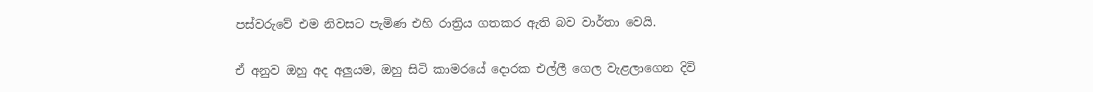පස්වරුවේ එම නිවසට පැමිණ එහි රාත්‍රිය ගතකර ඇති බව වාර්තා වෙයි.

ඒ අනුව ඔහු අද අලුයම, ඔහු සිටි කාමරයේ දොරක එල්ලී ගෙල වැළලාගෙන දිවි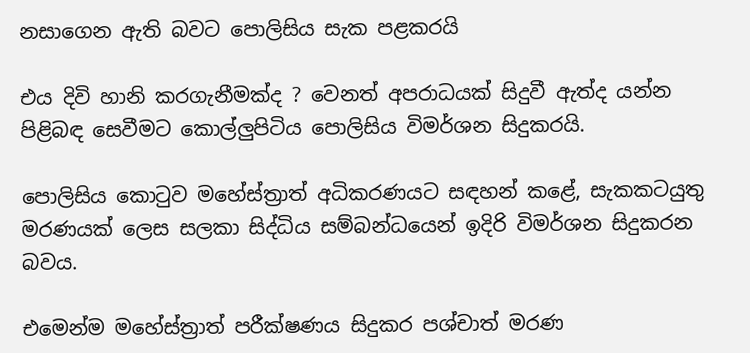නසාගෙන ඇති බවට පොලිසිය සැක පළකරයි

එය දිවි හානි කරගැනීමක්ද ? වෙනත් අපරාධයක් සිදුවී ඇත්ද යන්න පිළිබඳ සෙවීමට කොල්ලුපිටිය පොලිසිය විමර්ශන සිදුකරයි.

පොලිසිය කොටුව මහේස්ත්‍රාත් අධිකරණයට සඳහන් කළේ, සැකකටයුතු මරණයක් ලෙස සලකා සිද්ධිය සම්බන්ධයෙන් ඉදිරි විමර්ශන සිදුකරන බවය.

එමෙන්ම මහේස්ත්‍රාත් පරීක්ෂණය සිදුකර පශ්චාත් මරණ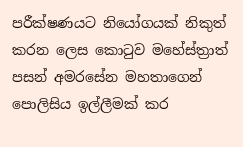පරීක්ෂණයට නියෝගයක් නිකුත් කරන ලෙස කොටුව මහේස්ත්‍රාත් පසන් අමරසේන මහතාගෙන් පොලිසිය ඉල්ලීමක් කර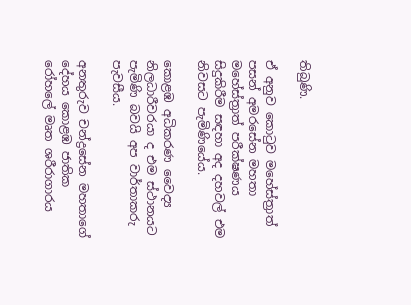තිබුණි.

ඒ අනුව කොටුව මහේස්ත්‍රාත් පසන් අමරසේන මහතා මහේස්ත්‍රාත් පරීක්ෂණය සිදුකිරීම සඳහා අද දහවල් එම නිවසට පැමිණියේය.

කොළඹ අධිකරණ වෛද්‍ය නිලධාරීවරයා ද එම ස්ථානයට පැමිණි බවයි අප වාර්තාකරු පැවසීය.

අනතුරුව චන්ද්‍රසේන මහතාගේ දේහය කොළඹ ජාතික රෝහලේ මෘත ශරීරාගාරය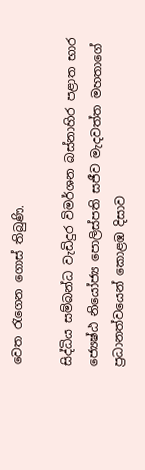වෙත රැගෙන ගොස් තිබුණි.

සිද්ධිය සම්බන්ධ වැඩිදුර විමර්ශන බස්නාහිර පළාත භාර ජ්‍යෙෂ්ඨ නියෝජ්‍ය පොලිස්පති සජීව මැදවත්ත මහතාගේ ප්‍රධානත්වයෙන් කොළඹ දිසාව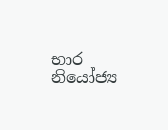භාර නියෝජ්‍ය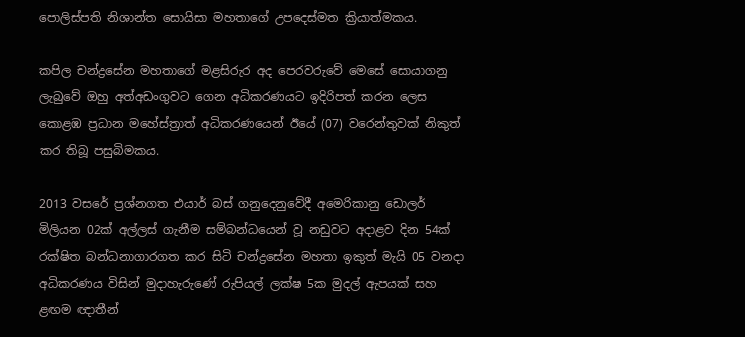පොලිස්පති නිශාන්ත සොයිසා මහතාගේ උපදෙස්මත ක්‍රියාත්මකය.

කපිල චන්ද්‍රසේන මහතාගේ මළසිරුර අද පෙරවරුවේ මෙසේ සොයාගනු ලැබුවේ ඔහු අත්අඩංගුවට ගෙන අධිකරණයට ඉදිරිපත් කරන ලෙස කොළඹ ප්‍රධාන මහේස්ත්‍රාත් අධිකරණයෙන් ඊයේ (07) වරෙන්තුවක් නිකුත් කර තිබූ පසුබිමකය.

2013 වසරේ ප්‍රශ්නගත එයාර් බස් ගනුදෙනුවේදී අමෙරිකානු ඩොලර් මිලියන 02ක් අල්ලස් ගැනීම සම්බන්ධයෙන් වූ නඩුවට අදාළව දින 54ක් රක්ෂිත බන්ධනාගාරගත කර සිටි චන්ද්‍රසේන මහතා ඉකුත් මැයි 05 වනදා අධිකරණය විසින් මුදාහැරුණේ රුපියල් ලක්ෂ 5ක මුදල් ඇපයක් සහ ළඟම ඥාතීන්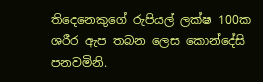තිදෙනෙකුගේ රුපියල් ලක්ෂ 100ක ශරීර ඇප තබන ලෙස කොන්දේසි පනවමිනි.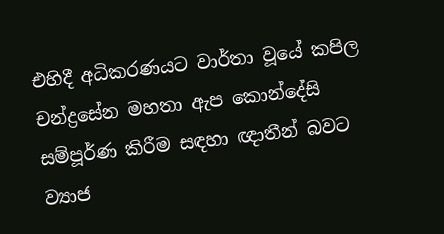එහිදී අධිකරණයට වාර්තා වූයේ කපිල චන්ද්‍රසේන මහතා ඇප කොන්දේසි සම්පූර්ණ කිරීම සඳහා ඥාතීන් බවට ව්‍යාජ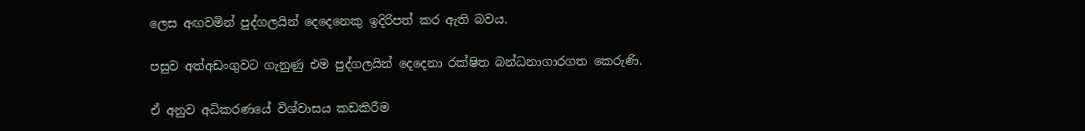ලෙස අඟවමින් පුද්ගලයින් දෙදෙනෙකු ඉදිරිපත් කර ඇති බවය.

පසුව අත්අඩංගුවට ගැනුණු එම පුද්ගලයින් දෙදෙනා රක්ෂිත බන්ධනාගාරගත කෙරුණි.

ඒ අනුව අධිකරණයේ විශ්වාසය කඩකිරීම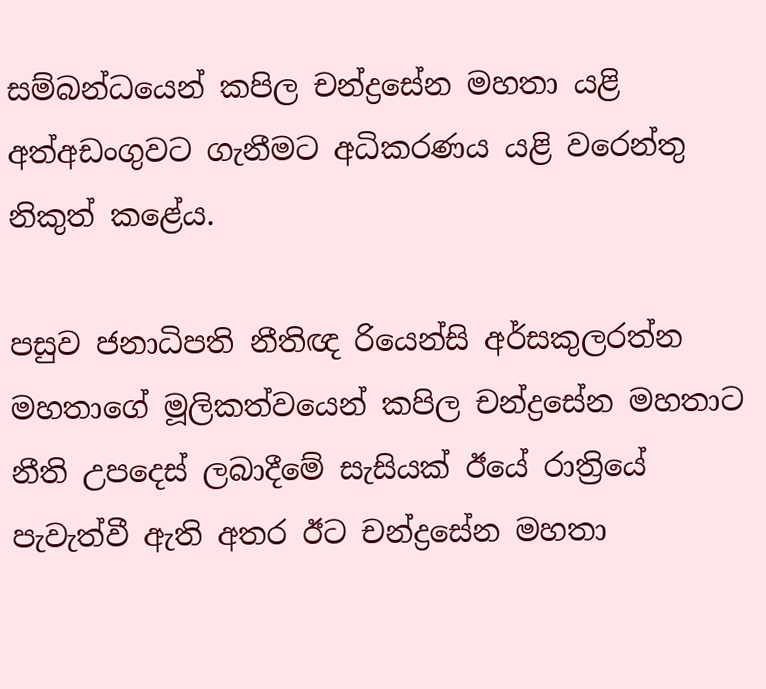සම්බන්ධයෙන් කපිල චන්ද්‍රසේන මහතා යළි අත්අඩංගුවට ගැනීමට අධිකරණය යළි වරෙන්තු නිකුත් කළේය.

පසුව ජනාධිපති නීතිඥ රියෙන්සි අර්සකුලරත්න මහතාගේ මූලිකත්වයෙන් කපිල චන්ද්‍රසේන මහතාට නීති උපදෙස් ලබාදීමේ සැසියක් ඊයේ රාත්‍රියේ පැවැත්වී ඇති අතර ඊට චන්ද්‍රසේන මහතා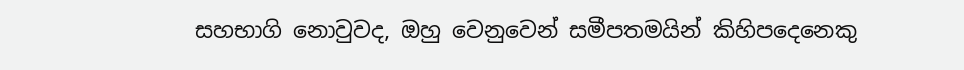සහභාගි නොවුවද, ඔහු වෙනුවෙන් සමීපතමයින් කිහිපදෙනෙකු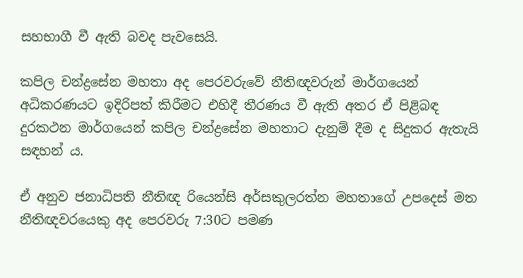සහභාගී වී ඇති බවද පැවසෙයි.

කපිල චන්ද්‍රසේන මහතා අද පෙරවරුවේ නීතිඥවරුන් මාර්ගයෙන් අධිකරණයට ඉදිරිපත් කිරීමට එහිදී තීරණය වී ඇති අතර ඒ පිළිබඳ දුරකථන මාර්ගයෙන් කපිල චන්ද්‍රසේන මහතාට දැනුම් දීම ද සිදුකර ඇතැයි සඳහන් ය.

ඒ අනුව ජනාධිපති නීතිඥ රියෙන්සි අර්සකුලරත්න මහතාගේ උපදෙස් මත නීතිඥවරයෙකු අද පෙරවරු 7:30ට පමණ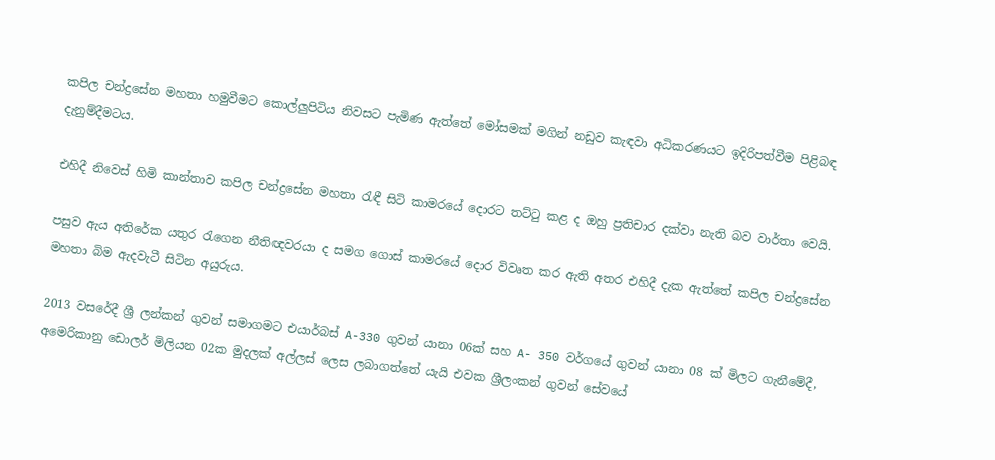කපිල චන්ද්‍රසේන මහතා හමුවීමට කොල්ලුපිටිය නිවසට පැමිණ ඇත්තේ මෝසමක් මගින් නඩුව කැඳවා අධිකරණයට ඉදිරිපත්වීම පිළිබඳ දැනුම්දීමටය.

එහිදී නිවෙස් හිමි කාන්තාව කපිල චන්ද්‍රසේන මහතා රැඳී සිටි කාමරයේ දොරට තට්ටු කළ ද ඔහු ප්‍රතිචාර දක්වා නැති බව වාර්තා වෙයි.

පසුව ඇය අතිරේක යතුර රැගෙන නීතිඥවරයා ද සමග ගොස් කාමරයේ දොර විවෘත කර ඇති අතර එහිදී දැක ඇත්තේ කපිල චන්ද්‍රසේන මහතා බිම ඇදවැටී සිටින අයුරුය.

2013 වසරේදී ශ්‍රී ලන්කන් ගුවන් සමාගමට එයාර්බස් A-330 ගුවන් යානා 06ක් සහ A- 350 වර්ගයේ ගුවන් යානා 08 ක් මිලට ගැනීමේදී, අමෙරිකානු ඩොලර් මිලියන 02ක මුදලක් අල්ලස් ලෙස ලබාගත්තේ යැයි එවක ශ්‍රීලංකන් ගුවන් සේවයේ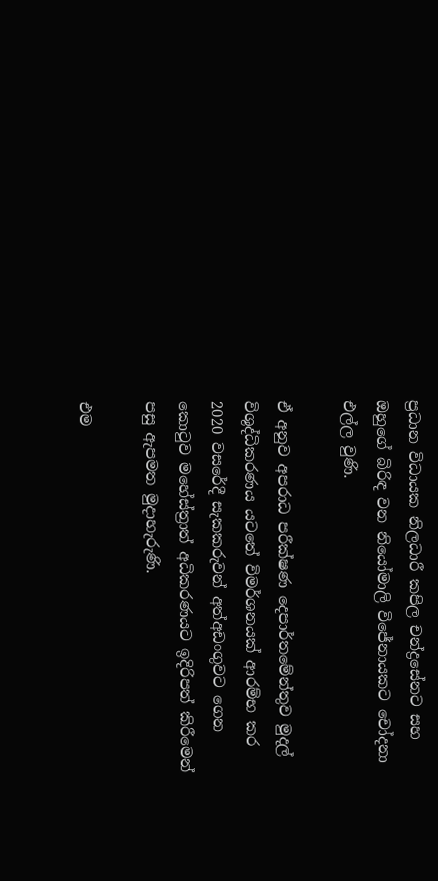ප්‍රධාන විධායක නිලධාරී කපිල චන්ද්‍රසේනට සහ ඔහුගේ බිරිඳ වන නියෝමාලි විජේනායකට චෝදනා එල්ල වුණි.

ඒ අනුව අපරාධ පරීක්ෂණ දෙපාර්තමේන්තුව මුදල් විශුද්ධිකරණය යටතේ විමර්ශනයක් ආරම්භ කර 2020 වසරේදී සැකකරුවන් අත්අඩංගුවට ගෙන කොටුව මහේස්ත්‍රාත් අධිකරණයට ඉදිරිපත් කිරීමෙන් පසු ඇපමත මුදාහැරුණි.

එම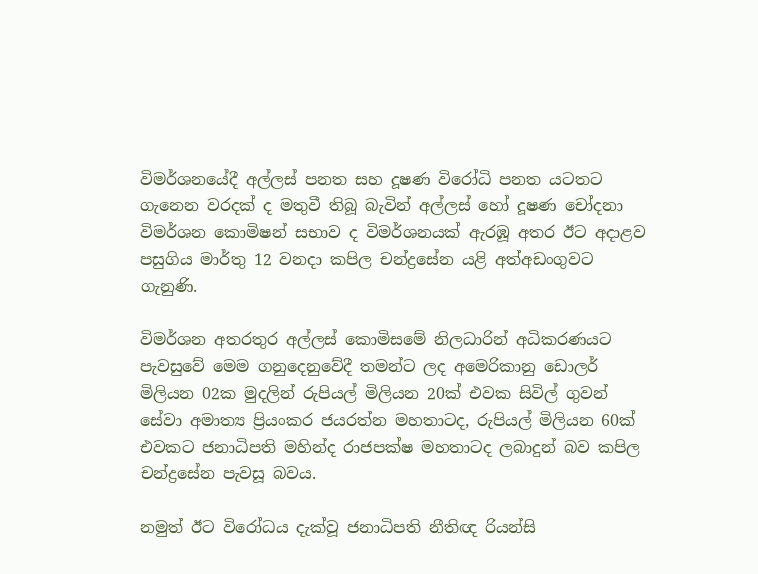විමර්ශනයේදී අල්ලස් පනත සහ දූෂණ විරෝධි පනත යටතට ගැනෙන වරදක් ද මතුවී තිබූ බැවින් අල්ලස් හෝ දූෂණ චෝදනා විමර්ශන කොමිෂන් සභාව ද විමර්ශනයක් ඇරඹූ අතර ඊට අදාළව පසුගිය මාර්තු 12 වනදා කපිල චන්ද්‍රසේන යළි අත්අඩංගුවට ගැනුණි.

විමර්ශන අතරතුර අල්ලස් කොමිසමේ නිලධාරින් අධිකරණයට පැවසුවේ මෙම ගනුදෙනුවේදී තමන්ට ලද අමෙරිකානු ඩොලර් මිලියන 02ක මුදලින් රුපියල් මිලියන 20ක් එවක සිවිල් ගුවන් සේවා අමාත්‍ය ප්‍රියංකර ජයරත්න මහතාටද, රුපියල් මිලියන 60ක් එවකට ජනාධිපති මහින්ද රාජපක්ෂ මහතාටද ලබාදුන් බව කපිල චන්ද්‍රසේන පැවසූ බවය.

නමුත් ඊට විරෝධය දැක්වූ ජනාධිපති නීතිඥ රියන්සි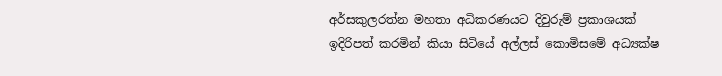අර්සකුලරත්න මහතා අධිකරණයට දිවුරුම් ප්‍රකාශයක් ඉදිරිපත් කරමින් කියා සිටියේ අල්ලස් කොමිසමේ අධ්‍යක්ෂ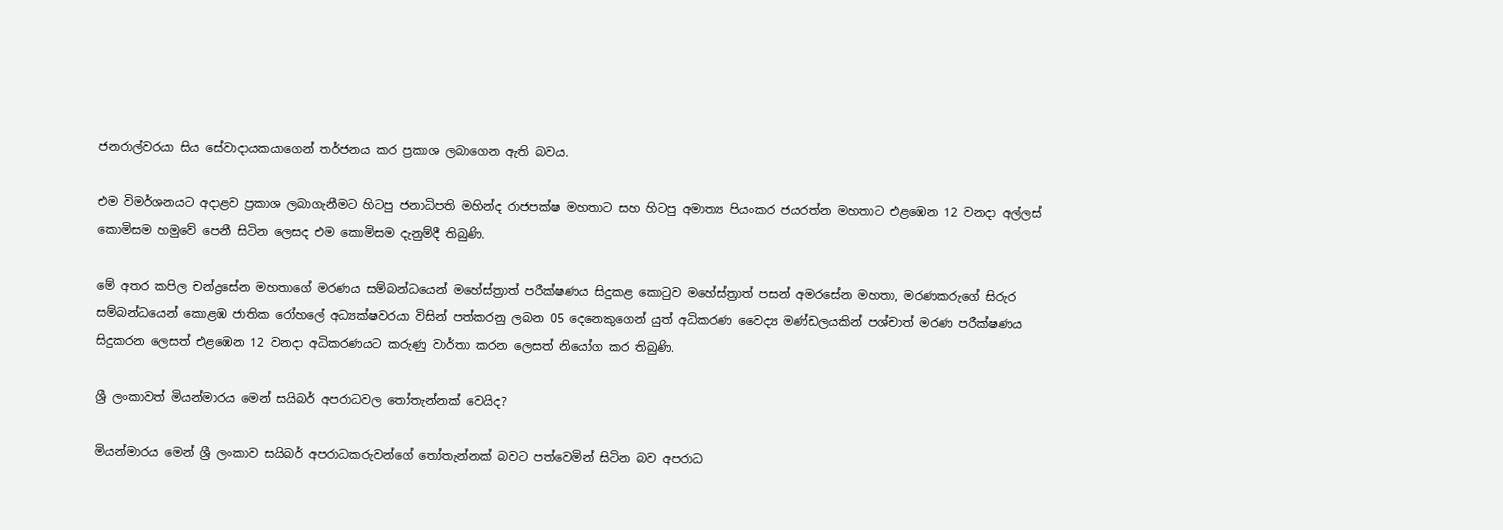ජනරාල්වරයා සිය සේවාදායකයාගෙන් තර්ජනය කර ප්‍රකාශ ලබාගෙන ඇති බවය.

එම විමර්ශනයට අදාළව ප්‍රකාශ ලබාගැනීමට හිටපු ජනාධිපති මහින්ද රාජපක්ෂ මහතාට සහ හිටපු අමාත්‍ය පියංකර ජයරත්න මහතාට එළඹෙන 12 වනදා අල්ලස් කොමිසම හමුවේ පෙනී සිටින ලෙසද එම කොමිසම දැනුම්දී තිබුණි.

මේ අතර කපිල චන්ද්‍රසේන මහතාගේ මරණය සම්බන්ධයෙන් මහේස්ත්‍රාත් පරීක්ෂණය සිදුකළ කොටුව මහේස්ත්‍රාත් පසන් අමරසේන මහතා, මරණකරුගේ සිරුර සම්බන්ධයෙන් කොළඹ ජාතික රෝහලේ අධ්‍යක්ෂවරයා විසින් පත්කරනු ලබන 05 දෙනෙකුගෙන් යුත් අධිකරණ වෛද්‍ය මණ්ඩලයකින් පශ්චාත් මරණ පරීක්ෂණය සිදුකරන ලෙසත් එළඹෙන 12 වනදා අධිකරණයට කරුණු වාර්තා කරන ලෙසත් නියෝග කර තිබුණි.

ශ්‍රී ලංකාවත් මියන්මාරය මෙන් සයිබර් අපරාධවල තෝතැන්නක් වෙයිද?

මියන්මාරය මෙන් ශ්‍රී ලංකාව සයිබර් අපරාධකරුවන්ගේ තෝතැන්නක් බවට පත්වෙමින් සිටින බව අපරාධ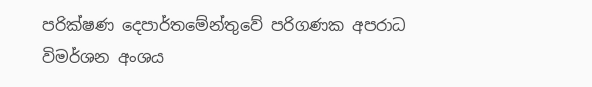පරික්ෂණ දෙපාර්තමේන්තුවේ පරිගණක අපරාධ විමර්ශන අංශය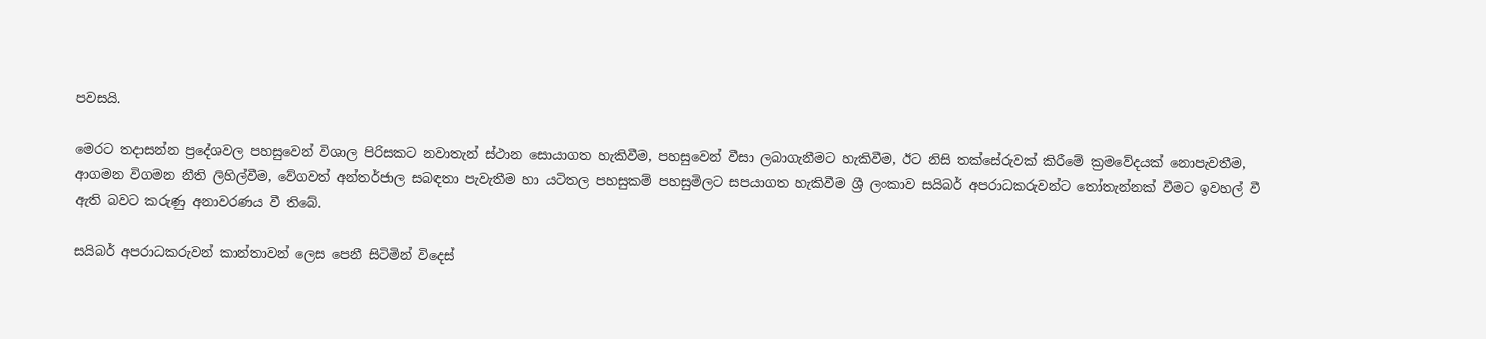පවසයි.

මෙරට තදාසන්න ප්‍රදේශවල පහසුවෙන් විශාල පිරිසකට නවාතැන් ස්ථාන සොයාගත හැකිවීම, පහසුවෙන් වීසා ලබාගැනීමට හැකිවීම, ඊට නිසි තක්සේරුවක් කිරීමේ ක්‍රමවේදයක් නොපැවතීම, ආගමන විගමන නීති ලිහිල්වීම, වේගවත් අන්තර්ජාල සබඳතා පැවැතීම හා යටිතල පහසුකම් පහසුමිලට සපයාගත හැකිවීම ශ්‍රී ලංකාව සයිබර් අපරාධකරුවන්ට තෝතැන්නක් වීමට ඉවහල් වී ඇති බවට කරුණු අනාවරණය වී තිබේ.

සයිබර් අපරාධකරුවන් කාන්තාවන් ලෙස පෙනී සිටිමින් විදෙස්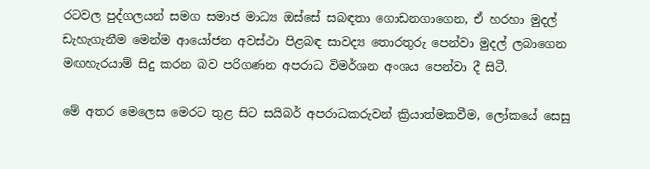රටවල පුද්ගලයන් සමග සමාජ මාධ්‍ය ඔස්සේ සබඳතා ගොඩනගාගෙන, ඒ හරහා මුදල් ඩැහැගැනීම මෙන්ම ආයෝජන අවස්ථා පිළබඳ සාවද්‍ය තොරතුරු පෙන්වා මුදල් ලබාගෙන මඟහැරයාම් සිදු කරන බව පරිගණන අපරාධ විමර්ශන අංශය පෙන්වා දී සිටී.

මේ අතර මෙලෙස මෙරට තුළ සිට සයිබර් අපරාධකරුවන් ක්‍රියාත්මකවීම, ලෝකයේ සෙසු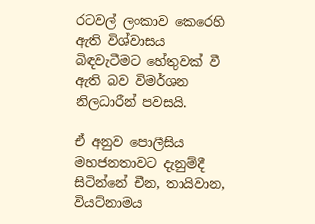රටවල් ලංකාව කෙරෙහි ඇති විශ්වාසය බිඳවැටීමට හේතුවක් වී ඇති බව විමර්ශන නිලධාරීන් පවසයි.

ඒ අනුව පොලීසිය මහජනතාවට දැනුම්දී සිටින්නේ චීන, තායිවාන, වියට්නාමය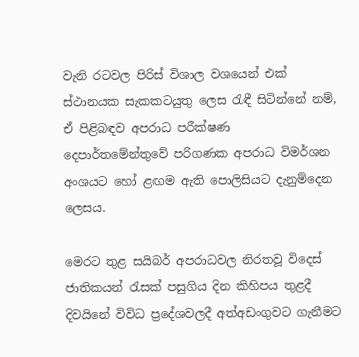වැනි රටවල පිරිස් විශාල වශයෙන් එක් ස්ථානයක සැකකටයුතු ලෙස රැඳී සිටින්නේ නම්, ඒ පිළිබඳව අපරාධ පරීක්ෂණ දෙපාර්තමේන්තුවේ පරිගණක අපරාධ විමර්ශන අංශයට හෝ ළඟම ඇති පොලිසියට දැනුම්දෙන ලෙසය.

මෙරට තුළ සයිබර් අපරාධවල නිරතවූ විදෙස් ජාතිකයන් රැසක් පසුගිය දින කිහිපය තුළදී දිවයිනේ විවිධ ප්‍රදේශවලදී අත්අඩංගුවට ගැනීමට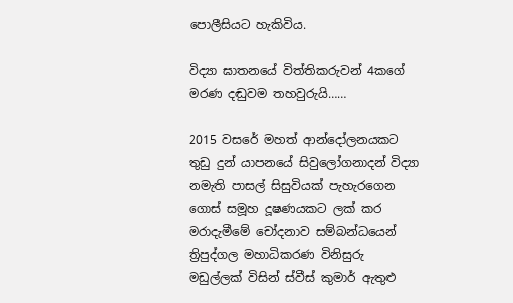පොලීසියට හැකිවිය.

විද්‍යා ඝාතනයේ විත්තිකරුවන් 4කගේ මරණ දඬුවම තහවුරුයි……

2015 වසරේ මහත් ආන්දෝලනයකට තුඩු දුන් යාපනයේ සිවුලෝගනාදන් විද්‍යා නමැති පාසල් සිසුවියක් පැහැරගෙන ගොස් සමූහ දූෂණයකට ලක් කර මරාදැමීමේ චෝදනාව සම්බන්ධයෙන් ත්‍රිපුද්ගල මහාධිකරණ විනිසුරු මඩුල්ලක් විසින් ස්වීස් කුමාර් ඇතුළු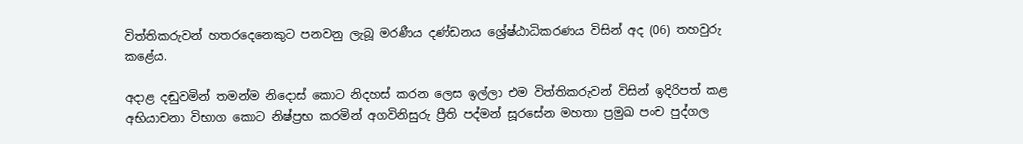විත්තිකරුවන් හතරදෙනෙකුට පනවනු ලැබූ මරණීය දණ්ඩනය ශ්‍රේෂ්ඨාධිකරණය විසින් අද (06) තහවුරු කළේය.

අදාළ දඬුවමින් තමන්ම නිදොස් කොට නිදහස් කරන ලෙස ඉල්ලා එම විත්තිකරුවන් විසින් ඉදිරිපත් කළ අභියාචනා විභාග කොට නිෂ්ප්‍රභ කරමින් අගවිනිසුරු ප්‍රීති පද්මන් සූරසේන මහතා ප්‍රමුඛ පංච පුද්ගල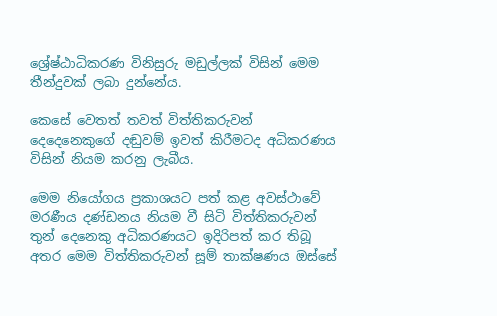ශ්‍රේෂ්ඨාධිකරණ විනිසුරු මඩුල්ලක් විසින් මෙම තීන්දුවක් ලබා දුන්නේය.

කෙසේ වෙතත් තවත් විත්තිකරුවන් දෙදෙනෙකුගේ දඬුවම් ඉවත් කිරීමටද අධිකරණය විසින් නියම කරනු ලැබීය.

මෙම නියෝගය ප්‍රකාශයට පත් කළ අවස්ථාවේ මරණීය දණ්ඩනය නියම වී සිටි විත්තිකරුවන් තුන් දෙනෙකු අධිකරණයට ඉදිරිපත් කර තිබූ අතර මෙම විත්තිකරුවන් සූම් තාක්ෂණය ඔස්සේ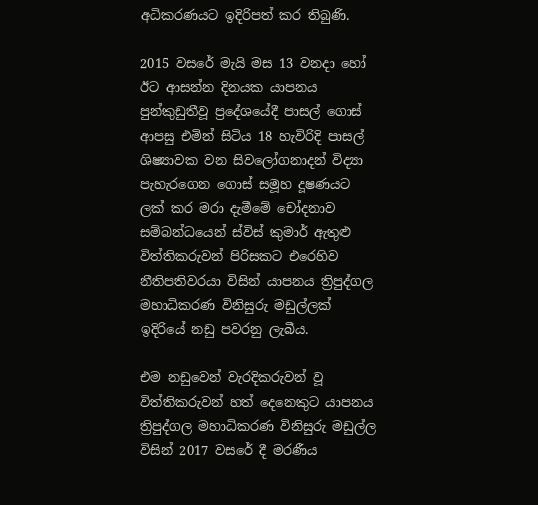අධිකරණයට ඉදිරිපත් කර තිබුණි.

2015 වසරේ මැයි මස 13 වනදා හෝ ඊට ආසන්න දිනයක යාපනය පුන්කුඩුතීවූ ප්‍රදේශයේදී පාසල් ගොස් ආපසු එමින් සිටිය 18 හැවිරිදි පාසල් ශිෂ්‍යාවක වන සිවලෝගනාදන් විද්‍යා පැහැරගෙන ගොස් සමූහ දූෂණයට ලක් කර මරා දැමීමේ චෝදනාව සම්බන්ධයෙන් ස්විස් කුමාර් ඇතුළු විත්තිකරුවන් පිරිසකට එරෙහිව නීතිපතිවරයා විසින් යාපනය ත්‍රිපුද්ගල මහාධිකරණ විනිසුරු මඩුල්ලක් ඉදිරියේ නඩු පවරනු ලැබීය.

එම නඩුවෙන් වැරදිකරුවන් වූ විත්තිකරුවන් හත් දෙනෙකුට යාපනය ත්‍රිපුද්ගල මහාධිකරණ විනිසුරු මඩුල්ල විසින් 2017 වසරේ දී මරණීය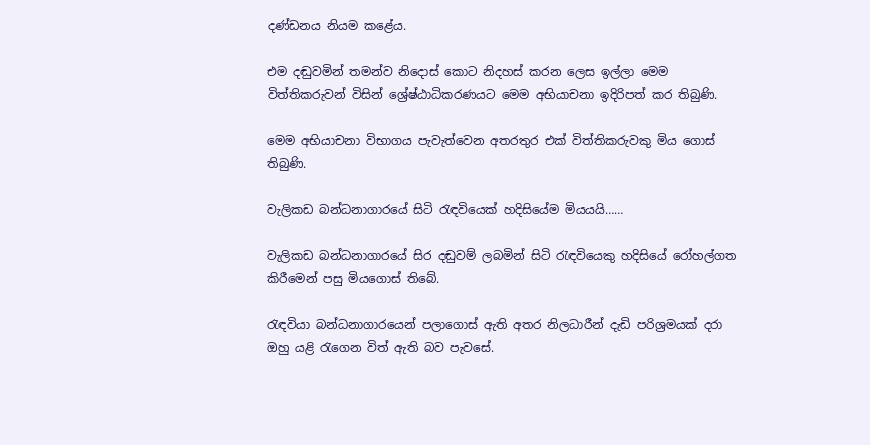දණ්ඩනය නියම කළේය.

එම දඬුවමින් තමන්ව නිදොස් කොට නිදහස් කරන ලෙස ඉල්ලා මෙම විත්තිකරුවන් විසින් ශ්‍රේෂ්ඨාධිකරණයට මෙම අභියාචනා ඉදිරිපත් කර තිබුණි.

මෙම අභියාචනා විභාගය පැවැත්වෙන අතරතුර එක් විත්තිකරුවකු මිය ගොස් තිබුණි.

වැලිකඩ බන්ධනාගාරයේ සිටි රැඳවියෙක් හදිසියේම මියයයි……

වැලිකඩ බන්ධනාගාරයේ සිර දඬුවම් ලබමින් සිටි රැඳවියෙකු හදිසියේ රෝහල්ගත කිරීමෙන් පසු මියගොස් තිබේ.

රැඳවියා බන්ධනාගාරයෙන් පලාගොස් ඇති අතර නිලධාරීන් දැඩි පරිශ්‍රමයක් දරා ඔහු යළි රැගෙන විත් ඇති බව පැවසේ.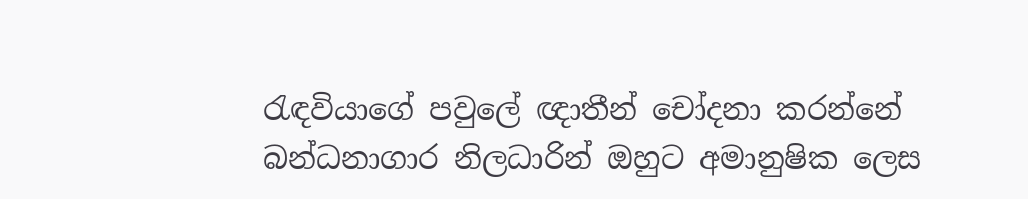රැඳවියාගේ පවුලේ ඥාතීන් චෝදනා කරන්නේ බන්ධනාගාර නිලධාරින් ඔහුට අමානුෂික ලෙස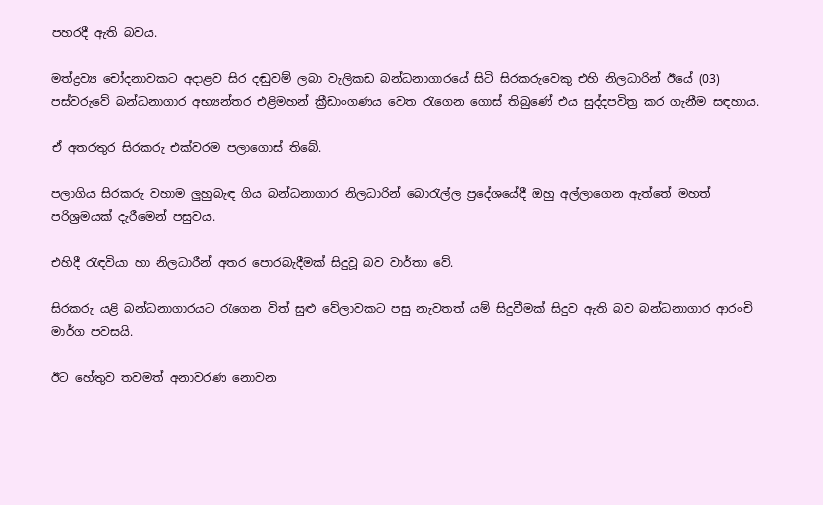පහරදී ඇති බවය.

මත්ද්‍රව්‍ය චෝදනාවකට අදාළව සිර දඬුවම් ලබා වැලිකඩ බන්ධනාගාරයේ සිටි සිරකරුවෙකු එහි නිලධාරින් ඊයේ (03) පස්වරුවේ බන්ධනාගාර අභ්‍යන්තර එළිමහන් ක්‍රීඩාංගණය වෙත රැගෙන ගොස් තිබුණේ එය සුද්දපවිත්‍ර කර ගැනීම සඳහාය.

ඒ අතරතුර සිරකරු එක්වරම පලාගොස් තිබේ.

පලාගිය සිරකරු වහාම ලුහුබැඳ ගිය බන්ධනාගාර නිලධාරින් බොරැල්ල ප්‍රදේශයේදී ඔහු අල්ලාගෙන ඇත්තේ මහත් පරිශ්‍රමයක් දැරීමෙන් පසුවය.

එහිදී රැඳවියා හා නිලධාරීන් අතර පොරබැදීමක් සිදුවූ බව වාර්තා වේ.

සිරකරු යළි බන්ධනාගාරයට රැගෙන විත් සුළු වේලාවකට පසු නැවතත් යම් සිදුවීමක් සිදුව ඇති බව බන්ධනාගාර ආරංචි මාර්ග පවසයි.

ඊට හේතුව තවමත් අනාවරණ නොවන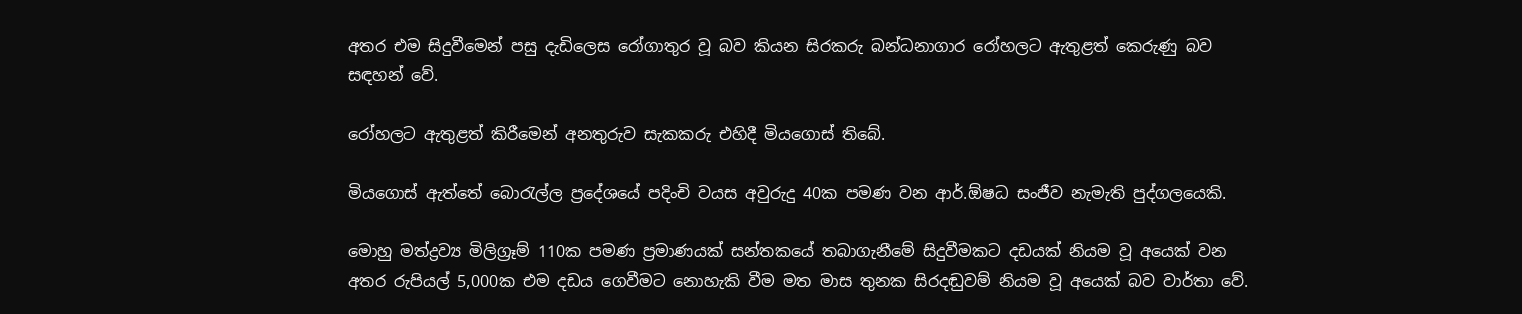අතර එම සිදුවීමෙන් පසු දැඩිලෙස රෝගාතුර වූ බව කියන සිරකරු බන්ධනාගාර රෝහලට ඇතුළත් කෙරුණු බව සඳහන් වේ.

රෝහලට ඇතුළත් කිරීමෙන් අනතුරුව සැකකරු එහිදී මියගොස් තිබේ.

මියගොස් ඇත්තේ බොරැල්ල ප්‍රදේශයේ පදිංචි වයස අවුරුදු 40ක පමණ වන ආර්.ඕෂධ සංජීව නැමැති පුද්ගලයෙකි.

මොහු මත්ද්‍රව්‍ය මිලිග්‍රෑම් 110ක පමණ ප්‍රමාණයක් සන්තකයේ තබාගැනීමේ සිදුවීමකට දඩයක් නියම වූ අයෙක් වන අතර රුපියල් 5,000ක එම දඩය ගෙවීමට නොහැකි වීම මත මාස තුනක සිරදඬුවම් නියම වූ අයෙක් බව වාර්තා වේ.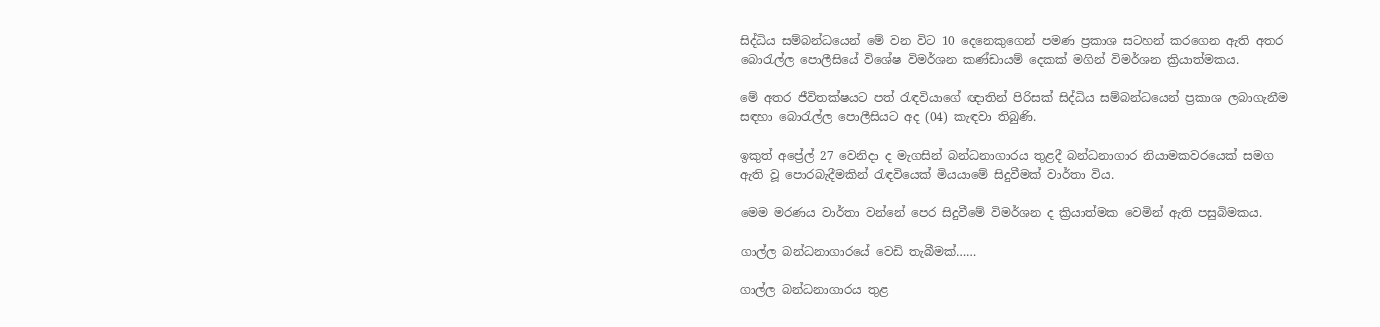සිද්ධිය සම්බන්ධයෙන් මේ වන විට 10 දෙනෙකුගෙන් පමණ ප්‍රකාශ සටහන් කරගෙන ඇති අතර බොරැල්ල පොලීසියේ විශේෂ විමර්ශන කණ්ඩායම් දෙකක් මගින් විමර්ශන ක්‍රියාත්මකය.

මේ අතර ජීවිතක්ෂයට පත් රැඳවියාගේ ඥාතින් පිරිසක් සිද්ධිය සම්බන්ධයෙන් ප්‍රකාශ ලබාගැනීම සඳහා බොරැල්ල පොලීසියට අද (04) කැඳවා තිබුණි.

ඉකුත් අප්‍රේල් 27 වෙනිදා ද මැගසින් බන්ධනාගාරය තුළදී බන්ධනාගාර නියාමකවරයෙක් සමග ඇති වූ පොරබැදීමකින් රැඳවියෙක් මියයාමේ සිදුවීමක් වාර්තා විය.

මෙම මරණය වාර්තා වන්නේ පෙර සිදුවීමේ විමර්ශන ද ක්‍රියාත්මක වෙමින් ඇති පසුබිමකය.

ගාල්ල බන්ධනාගාරයේ වෙඩි තැබීමක්……

ගාල්ල බන්ධනාගාරය තුළ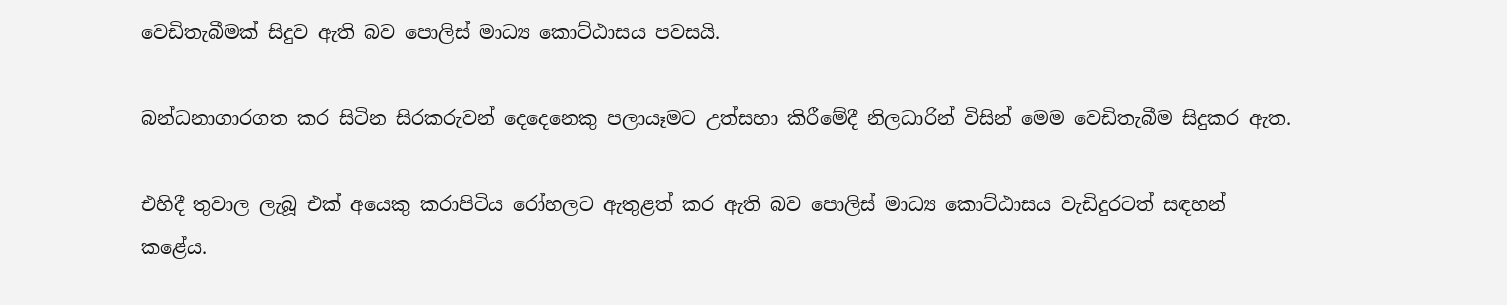වෙඩිතැබීමක් සිදුව ඇති බව පොලිස් මාධ්‍ය කොට්ඨාසය පවසයි.

බන්ධනාගාරගත කර සිටින සිරකරුවන් දෙදෙනෙකු පලායෑමට උත්සහා කිරීමේදී නිලධාරින් විසින් මෙම වෙඩිතැබීම සිදුකර ඇත.

එහිදී තුවාල ලැබූ එක් අයෙකු කරාපිටිය රෝහලට ඇතුළත් කර ඇති බව පොලිස් මාධ්‍ය කොට්ඨාසය වැඩිදුරටත් සඳහන් කළේය.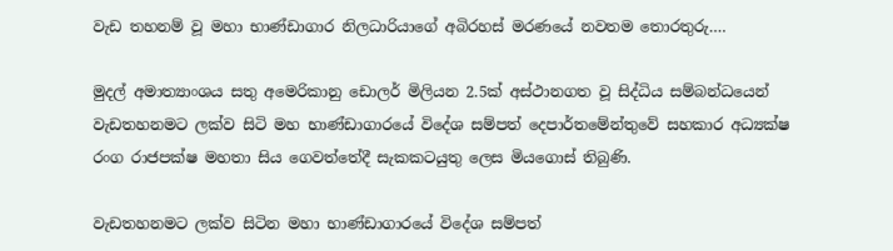වැඩ තහනම් වූ මහා භාණ්ඩාගාර නිලධාරියාගේ අබිරහස් මරණයේ නවතම තොරතුරු….

මුදල් අමාත්‍යාංශය සතු අමෙරිකානු ඩොලර් මිලියන 2.5ක් අස්ථානගත වූ සිද්ධිය සම්බන්ධයෙන් වැඩතහනමට ලක්ව සිටි මහ භාණ්ඩාගාරයේ විදේශ සම්පත් දෙපාර්තමේන්තුවේ සහකාර අධ්‍යක්ෂ රංග රාජපක්ෂ මහතා සිය ගෙවත්තේදී සැකකටයුතු ලෙස මියගොස් තිබුණි.

වැඩතහනමට ලක්ව සිටින මහා භාණ්ඩාගාරයේ විදේශ සම්පත්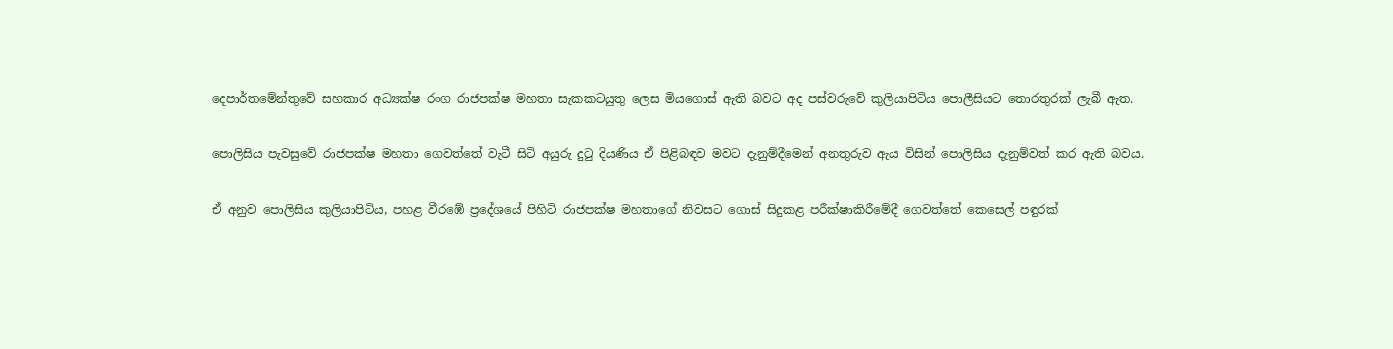දෙපාර්තමේන්තුවේ සහකාර අධ්‍යක්ෂ රංග රාජපක්ෂ මහතා සැකකටයුතු ලෙස මියගොස් ඇති බවට අද පස්වරුවේ කුලියාපිටිය පොලීසියට තොරතුරක් ලැබී ඇත.

පොලිසිය පැවසුවේ රාජපක්ෂ මහතා ගෙවත්තේ වැටී සිටි අයුරු දුටු දියණිය ඒ පිළිබඳව මවට දැනුම්දීමෙන් අනතුරුව ඇය විසින් පොලිසිය දැනුම්වත් කර ඇති බවය.

ඒ අනුව පොලිසිය කුලියාපිටිය, පහළ වීරඹේ ප්‍රදේශයේ පිහිටි රාජපක්ෂ මහතාගේ නිවසට ගොස් සිදුකළ පරීක්ෂාකිරීමේදී ගෙවත්තේ කෙසෙල් පඳුරක්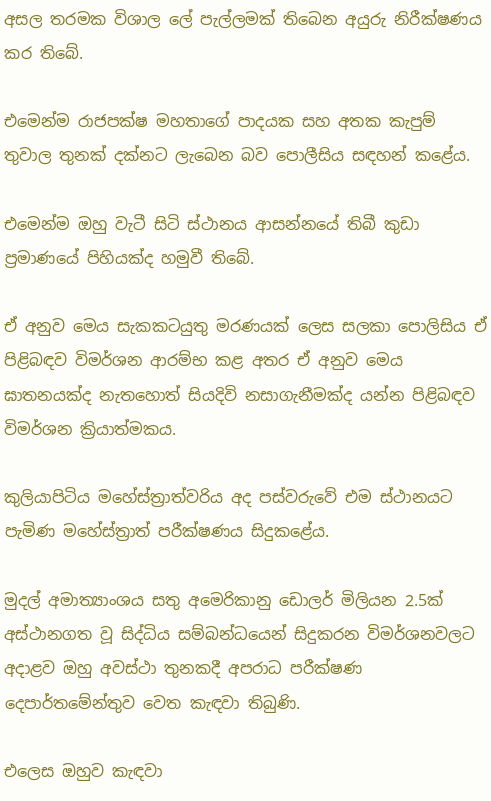අසල තරමක විශාල ලේ පැල්ලමක් තිබෙන අයුරු නිරීක්ෂණය කර තිබේ.

එමෙන්ම රාජපක්ෂ මහතාගේ පාදයක සහ අතක කැපුම් තුවාල තුනක් දක්නට ලැබෙන බව පොලීසිය සඳහන් කළේය.

එමෙන්ම ඔහු වැටී සිටි ස්ථානය ආසන්නයේ තිබී කුඩා ප්‍රමාණයේ පිහියක්ද හමුවී තිබේ.

ඒ අනුව මෙය සැකකටයුතු මරණයක් ලෙස සලකා පොලිසිය ඒ පිළිබඳව විමර්ශන ආරම්භ කළ අතර ඒ අනුව මෙය ඝාතනයක්ද නැතහොත් සියදිවි නසාගැනීමක්ද යන්න පිළිබඳව විමර්ශන ක්‍රියාත්මකය.

කුලියාපිටිය මහේස්ත්‍රාත්වරිය අද පස්වරුවේ එම ස්ථානයට පැමිණ මහේස්ත්‍රාත් පරීක්ෂණය සිදුකළේය.

මුදල් අමාත්‍යාංශය සතු අමෙරිකානු ඩොලර් මිලියන 2.5ක් අස්ථානගත වූ සිද්ධිය සම්බන්ධයෙන් සිදුකරන විමර්ශනවලට අදාළව ඔහු අවස්ථා තුනකදී අපරාධ පරීක්ෂණ දෙපාර්තමේන්තුව වෙත කැඳවා තිබුණි.

එලෙස ඔහුව කැඳවා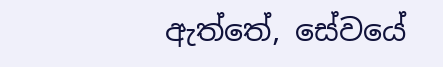ඇත්තේ, සේවයේ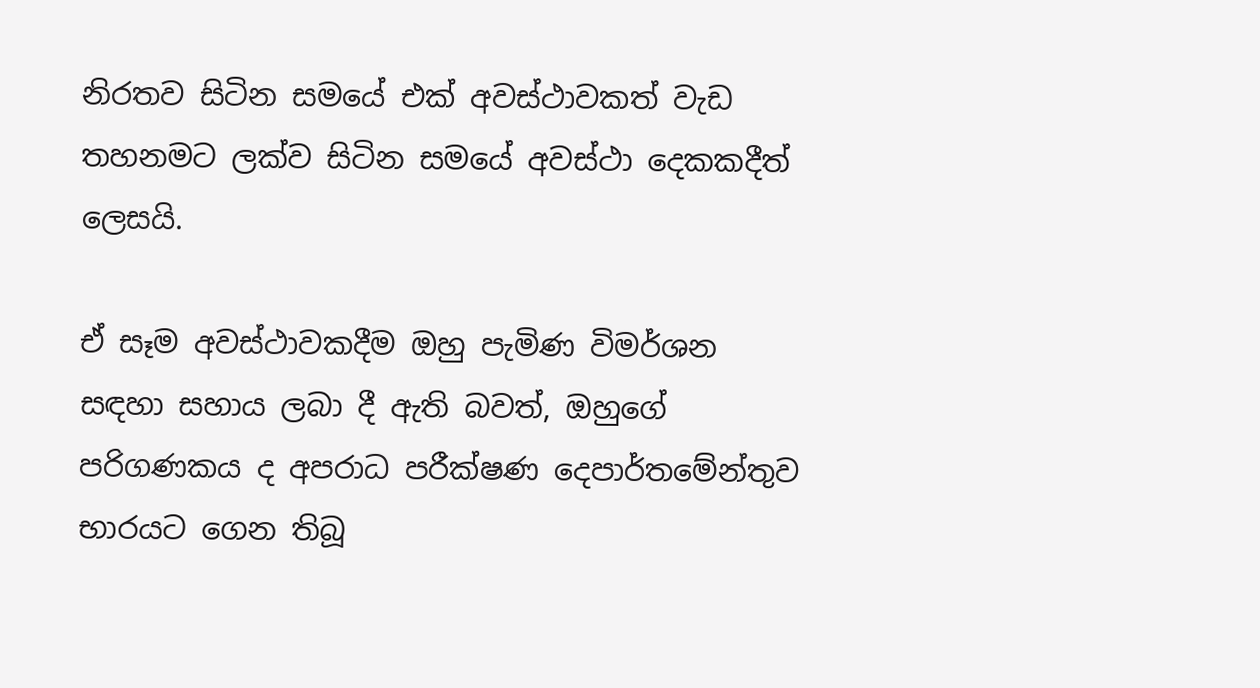නිරතව සිටින සමයේ එක් අවස්ථාවකත් වැඩ තහනමට ලක්ව සිටින සමයේ අවස්ථා දෙකකදීත් ලෙසයි.

ඒ සෑම අවස්ථාවකදීම ඔහු පැමිණ විමර්ශන සඳහා සහාය ලබා දී ඇති බවත්, ඔහුගේ පරිගණකය ද අපරාධ පරීක්ෂණ දෙපාර්තමේන්තුව භාරයට ගෙන තිබූ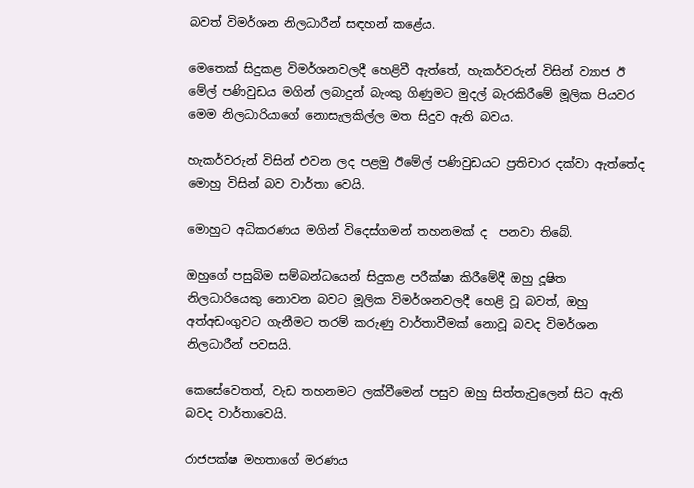බවත් විමර්ශන නිලධාරීන් සඳහන් කළේය.

මෙතෙක් සිදුකළ විමර්ශනවලදී හෙළිවී ඇත්තේ, හැකර්වරුන් විසින් ව්‍යාජ ඊ මේල් පණිවුඩය මගින් ලබාදුන් බැංකු ගිණුමට මුදල් බැරකිරීමේ මූලික පියවර මෙම නිලධාරියාගේ නොසැලකිල්ල මත සිදුව ඇති බවය.

හැකර්වරුන් විසින් එවන ලද පළමු ඊමේල් පණිවුඩයට ප්‍රතිචාර දක්වා ඇත්තේද මොහු විසින් බව වාර්තා වෙයි.

මොහුට අධිකරණය මගින් විදෙස්ගමන් තහනමක් ද  පනවා තිබේ.

ඔහුගේ පසුබිම සම්බන්ධයෙන් සිදුකළ පරීක්ෂා කිරීමේදී ඔහු දූෂිත නිලධාරියෙකු නොවන බවට මූලික විමර්ශනවලදී හෙළි වූ බවත්, ඔහු අත්අඩංගුවට ගැනීමට තරම් කරුණු වාර්තාවීමක් නොවූ බවද විමර්ශන නිලධාරීන් පවසයි.

කෙසේවෙතත්, වැඩ තහනමට ලක්වීමෙන් පසුව ඔහු සිත්තැවුලෙන් සිට ඇති බවද වාර්තාවෙයි.

රාජපක්ෂ මහතාගේ මරණය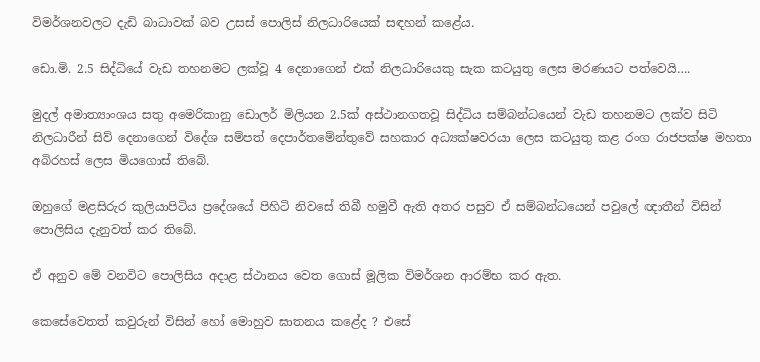විමර්ශනවලට දැඩි බාධාවක් බව උසස් පොලිස් නිලධාරියෙක් සඳහන් කළේය.

ඩො.මි. 2.5 සිද්ධියේ වැඩ තහනමට ලක්වූ 4 දෙනාගෙන් එක් නිලධාරියෙකු සැක කටයුතු ලෙස මරණයට පත්වෙයි….

මුදල් අමාත්‍යාංශය සතු අමෙරිකානු ඩොලර් මිලියන 2.5ක් අස්ථානගතවූ සිද්ධිය සම්බන්ධයෙන් වැඩ තහනමට ලක්ව සිටි නිලධාරීන් සිව් දෙනාගෙන් විදේශ සම්පත් දෙපාර්තමේන්තුවේ සහකාර අධ්‍යක්ෂවරයා ලෙස කටයුතු කළ රංග රාජපක්ෂ මහතා අබිරහස් ලෙස මියගොස් තිබේ.

ඔහුගේ මළසිරුර කුලියාපිටිය ප්‍රදේශයේ පිහිටි නිවසේ තිබී හමුවී ඇති අතර පසුව ඒ සම්බන්ධයෙන් පවුලේ ඥාතීන් විසින් පොලිසිය දැනුවත් කර තිබේ.

ඒ අනුව මේ වනවිට පොලිසිය අදාළ ස්ථානය වෙත ගොස් මූලික විමර්ශන ආරම්භ කර ඇත.

කෙසේවෙතත් කවුරුන් විසින් හෝ මොහුව ඝාතනය කළේද ? එසේ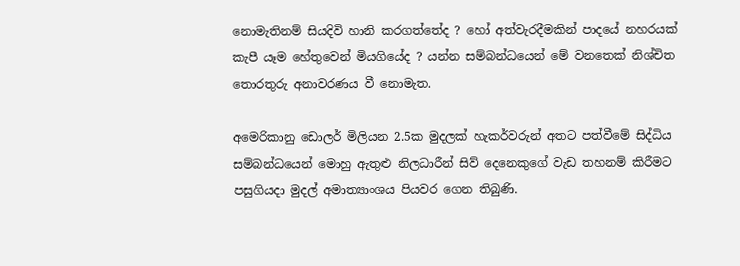නොමැතිනම් සියදිවි හානි කරගත්තේද ? හෝ අත්වැරදීමකින් පාදයේ නහරයක් කැපී යෑම හේතුවෙන් මියගියේද ? යන්න සම්බන්ධයෙන් මේ වනතෙක් නිශ්චිත තොරතුරු අනාවරණය වී නොමැත.

අමෙරිකානු ඩොලර් මිලියන 2.5ක මුදලක් හැකර්වරුන් අතට පත්වීමේ සිද්ධිය සම්බන්ධයෙන් මොහු ඇතුළු නිලධාරීන් සිව් දෙනෙකුගේ වැඩ තහනම් කිරීමට පසුගියදා මුදල් අමාත්‍යාංශය පියවර ගෙන තිබුණි.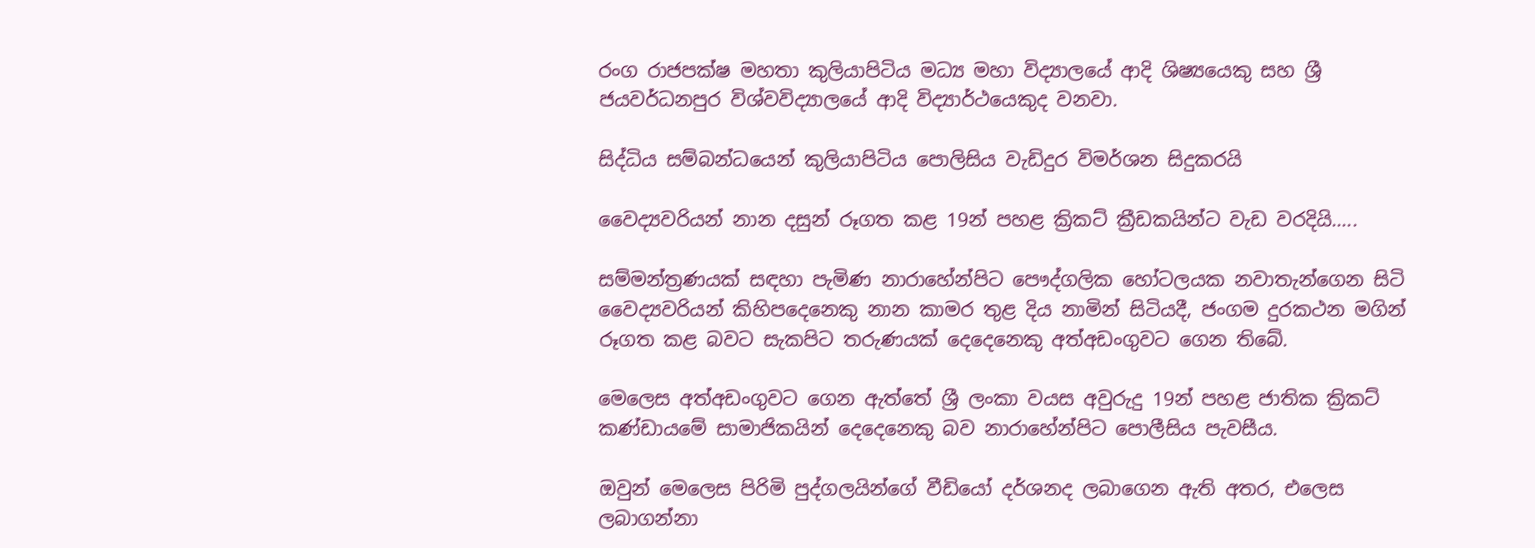රංග රාජපක්ෂ මහතා කුලියාපිටිය මධ්‍ය මහා විද්‍යාලයේ ආදි ශිෂ්‍යයෙකු සහ ශ්‍රී ජයවර්ධනපුර විශ්වවිද්‍යාලයේ ආදි විද්‍යාර්ථයෙකුද වනවා.

සිද්ධිය සම්බන්ධයෙන් කුලියාපිටිය පොලිසිය වැඩිදුර විමර්ශන සිදුකරයි

වෛද්‍යවරියන් නාන දසුන් රූගත කළ 19න් පහළ ක්‍රිකට් ක්‍රීඩකයින්ට වැඩ වරදියි…..

සම්මන්ත්‍රණයක් සඳහා පැමිණ නාරාහේන්පිට පෞද්ගලික හෝටලයක නවාතැන්ගෙන සිටි වෛද්‍යවරියන් කිහිපදෙනෙකු නාන කාමර තුළ දිය නාමින් සිටියදී, ජංගම දුරකථන මගින් රූගත කළ බවට සැකපිට තරුණයක් දෙදෙනෙකු අත්අඩංගුවට ගෙන තිබේ.

මෙලෙස අත්අඩංගුවට ගෙන ඇත්තේ ශ්‍රී ලංකා වයස අවුරුදු 19න් පහළ ජාතික ක්‍රිකට් කණ්ඩායමේ සාමාජිකයින් දෙදෙනෙකු බව නාරාහේන්පිට පොලීසිය පැවසීය.

ඔවුන් මෙලෙස පිරිමි පුද්ගලයින්ගේ වීඩියෝ දර්ශනද ලබාගෙන ඇති අතර, එලෙස ලබාගන්නා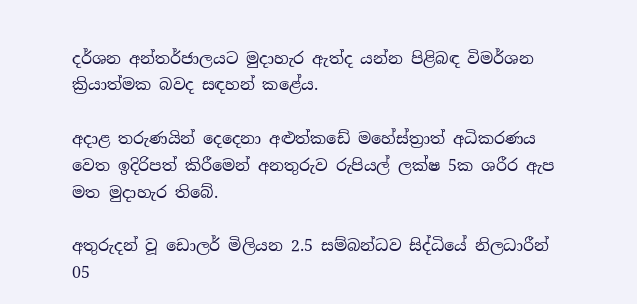දර්ශන අන්තර්ජාලයට මුදාහැර ඇත්ද යන්න පිළිබඳ විමර්ශන ක්‍රියාත්මක බවද සඳහන් කළේය.

අදාළ තරුණයින් දෙදෙනා අළුත්කඩේ මහේස්ත්‍රාත් අධිකරණය වෙත ඉදිරිපත් කිරීමෙන් අනතුරුව රුපියල් ලක්ෂ 5ක ශරීර ඇප මත මුදාහැර තිබේ.

අතුරුදන් වූ ඩොලර් මිලියන 2.5 සම්බන්ධව සිද්ධියේ නිලධාරීන් 05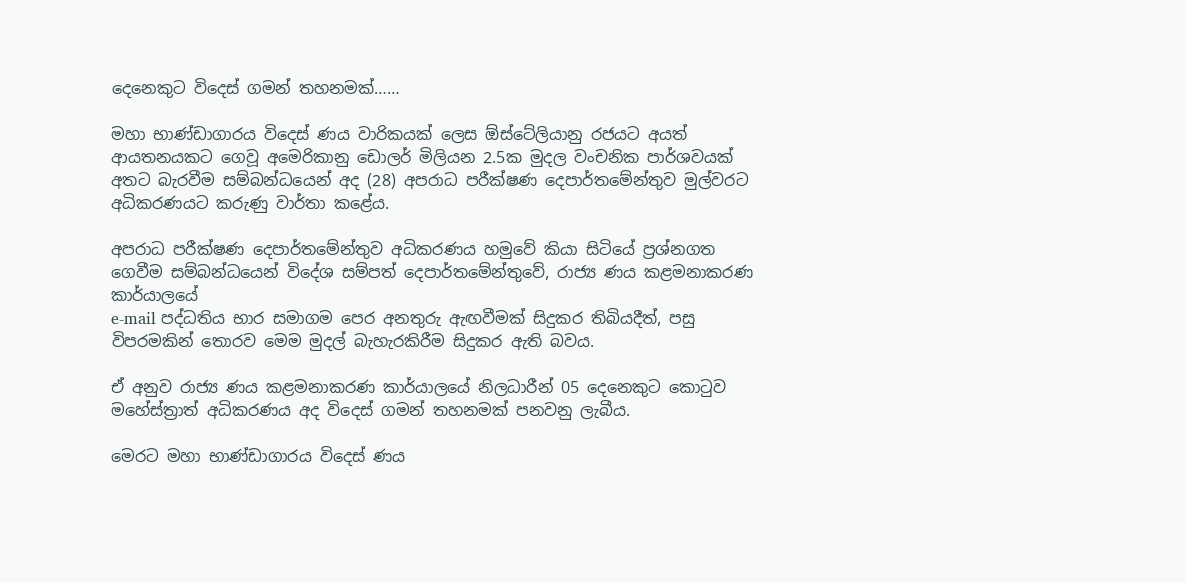දෙනෙකුට විදෙස් ගමන් තහනමක්……

මහා භාණ්ඩාගාරය විදෙස් ණය වාරිකයක් ලෙස ඕස්ටේලියානු රජයට අයත් ආයතනයකට ගෙවූ අමෙරිකානු ඩොලර් මිලියන 2.5ක මුදල වංචනික පාර්ශවයක් අතට බැරවීම සම්බන්ධයෙන් අද (28) අපරාධ පරීක්ෂණ දෙපාර්තමේන්තුව මුල්වරට අධිකරණයට කරුණු වාර්තා කළේය.

අපරාධ පරීක්ෂණ දෙපාර්තමේන්තුව අධිකරණය හමුවේ කියා සිටියේ ප්‍රශ්නගත ගෙවීම සම්බන්ධයෙන් විදේශ සම්පත් දෙපාර්තමේන්තුවේ, රාජ්‍ය ණය කළමනාකරණ කාර්යාලයේ
e-mail පද්ධතිය භාර සමාගම පෙර අනතුරු ඇඟවීමක් සිදුකර තිබියදීත්, පසු විපරමකින් තොරව මෙම මුදල් බැහැරකිරීම සිදුකර ඇති බවය.

ඒ අනුව රාජ්‍ය ණය කළමනාකරණ කාර්යාලයේ නිලධාරීන් 05 දෙනෙකුට කොටුව මහේස්ත්‍රාත් අධිකරණය අද විදෙස් ගමන් තහනමක් පනවනු ලැබීය.

මෙරට මහා භාණ්ඩාගාරය විදෙස් ණය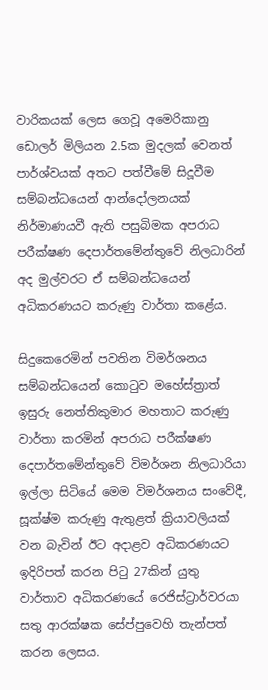වාරිකයක් ලෙස ගෙවූ අමෙරිකානු ඩොලර් මිලියන 2.5ක මුදලක් වෙනත් පාර්ශ්වයක් අතට පත්වීමේ සිදූවීම සම්බන්ධයෙන් ආන්දෝලනයක් නිර්මාණයවී ඇති පසුබිමක අපරාධ පරීක්ෂණ දෙපාර්තමේන්තුවේ නිලධාරින් අද මුල්වරට ඒ සම්බන්ධයෙන් අධිකරණයට කරුණු වාර්තා කළේය.

සිදුකෙරෙමින් පවතින විමර්ශනය සම්බන්ධයෙන් කොටුව මහේස්ත්‍රාත් ඉසුරු නෙත්තිකුමාර මහතාට කරුණු වාර්තා කරමින් අපරාධ පරීක්ෂණ දෙපාර්තමේන්තුවේ විමර්ශන නිලධාරියා ඉල්ලා සිටියේ මෙම විමර්ශනය සංවේදී, සූක්ෂ්ම කරුණු ඇතුළත් ක්‍රියාවලියක් වන බැවින් ඊට අදාළව අධිකරණයට ඉදිරිපත් කරන පිටු 27කින් යුතු වාර්තාව අධිකරණයේ රෙජිස්ට්‍රාර්වරයා සතු ආරක්ෂක සේප්පුවෙහි තැන්පත් කරන ලෙසය.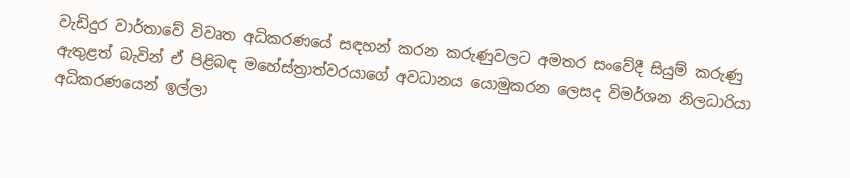වැඩිදුර වාර්තාවේ විවෘත අධිකරණයේ සඳහන් කරන කරුණුවලට අමතර සංවේදී සියුම් කරුණු ඇතුළත් බැවින් ඒ පිළිබඳ මහේස්ත්‍රාත්වරයාගේ අවධානය යොමුකරන ලෙසද විමර්ශන නිලධාරියා අධිකරණයෙන් ඉල්ලා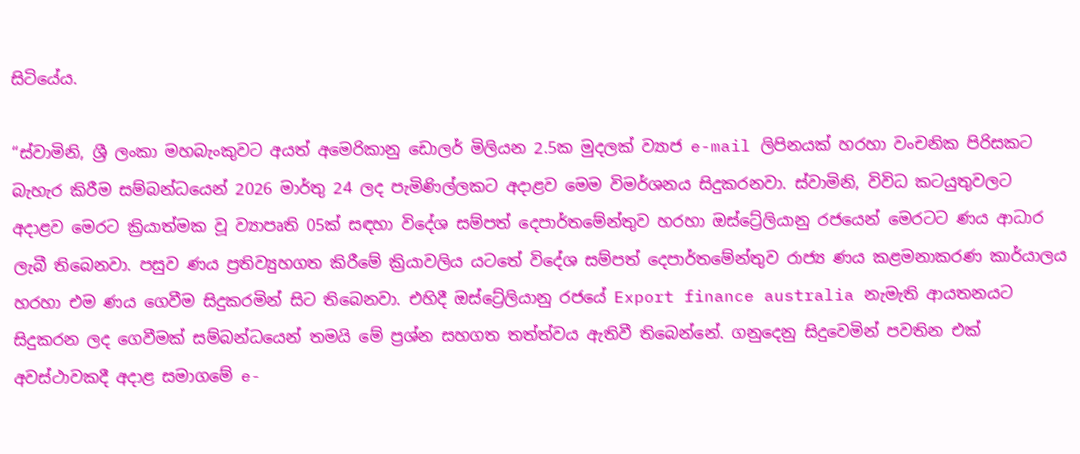සිටියේය.

“ස්වාමිනි, ශ්‍රී ලංකා මහබැංකුවට අයත් අමෙරිකානු ඩොලර් මිලියන 2.5ක මුදලක් ව්‍යාජ e-mail ලිපිනයක් හරහා වංචනික පිරිසකට බැහැර කිරීම සම්බන්ධයෙන් 2026 මාර්තු 24 ලද පැමිණිල්ලකට අදාළව මෙම විමර්ශනය සිදුකරනවා. ස්වාමිනි, විවිධ කටයුතුවලට අදාළව මෙරට ක්‍රියාත්මක වූ ව්‍යාපෘති 05ක් සඳහා විදේශ සම්පත් දෙපාර්තමේන්තුව හරහා ඔස්ට්‍රේලියානු රජයෙන් මෙරටට ණය ආධාර ලැබී තිබෙනවා. පසුව ණය ප්‍රතිව්‍යුහගත කිරීමේ ක්‍රියාවලිය යටතේ විදේශ සම්පත් දෙපාර්තමේන්තුව රාජ්‍ය ණය කළමනාකරණ කාර්යාලය හරහා එම ණය ගෙවීම සිදුකරමින් සිට තිබෙනවා. එහිදී ඔස්ට්‍රේලියානු රජයේ Export finance australia නැමැති ආයතනයට සිදුකරන ලද ගෙවීමක් සම්බන්ධයෙන් තමයි මේ ප්‍රශ්න සහගත තත්ත්වය ඇතිවී තිබෙන්නේ. ගනුදෙනු සිදුවෙමින් පවතින එක් අවස්ථාවකදී අදාළ සමාගමේ e-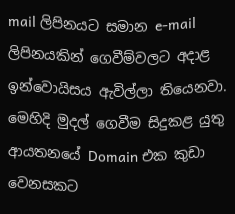mail ලිපිනයට සමාන e-mail ලිපිනයකින් ගෙවීම්වලට අදාළ ඉන්වොයිසය ඇවිල්ලා තියෙනවා. මෙහිදි මුදල් ගෙවීම සිදුකළ යුතු ආයතනයේ Domain එක කුඩා වෙනසකට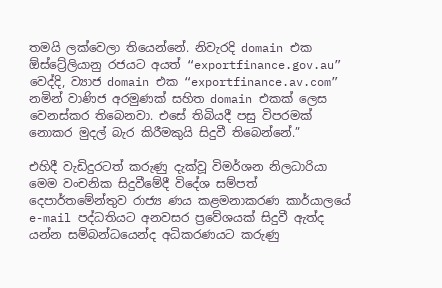තමයි ලක්වෙලා තියෙන්නේ. නිවැරදි domain එක ඕස්ට්‍රේලියානු රජයට අයත් “exportfinance.gov.au” වෙද්දි, ව්‍යාජ domain එක “exportfinance.av.com” නමින් වාණිජ අරමුණක් සහිත domain එකක් ලෙස වෙනස්කර තිබෙනවා. එසේ තිබියදී පසු විපරමක් නොකර මුදල් බැර කිරීමකුයි සිදුවී තිබෙන්නේ.”

එහිදී වැඩිදුරටත් කරුණු දැක්වූ විමර්ශන නිලධාරියා මෙම වංචනික සිදුවීමේදී විදේශ සම්පත් දෙපාර්තමේන්තුව රාජ්‍ය ණය කළමනාකරණ කාර්යාලයේ e-mail පද්ධතියට අනවසර ප්‍රවේශයක් සිදුවී ඇත්ද යන්න සම්බන්ධයෙන්ද අධිකරණයට කරුණු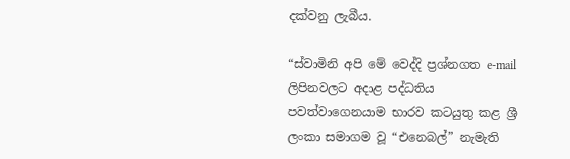දක්වනු ලැබීය.

“ස්වාමිනි අපි මේ වෙද්දි ප්‍රශ්නගත e-mail ලිපිනවලට අදාළ පද්ධතිය පවත්වාගෙනයාම භාරව කටයුතු කළ ශ්‍රී ලංකා සමාගම වූ “එනෙබල්” නැමැති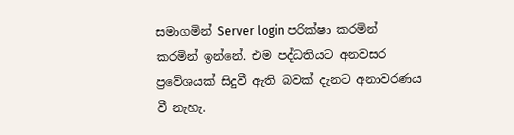සමාගමින් Server login පරික්ෂා කරමින් කරමින් ඉන්නේ. එම පද්ධතියට අනවසර ප්‍රවේශයක් සිදුවී ඇති බවක් දැනට අනාවරණය වී නැහැ.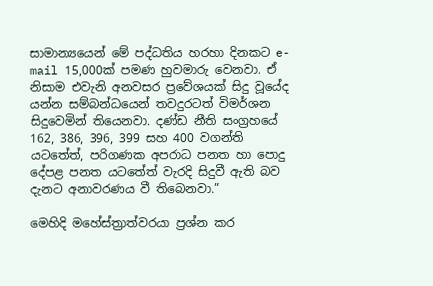සාමාන්‍යයෙන් මේ පද්ධතිය හරහා දිනකට e-mail 15,000ක් පමණ හුවමාරු වෙනවා. ඒ නිසාම එවැනි අනවසර ප්‍රවේශයක් සිදු වූයේද යන්න සම්බන්ධයෙන් තවදුරටත් විමර්ශන සිදුවෙමින් තියෙනවා. දණ්ඩ නීති සංග්‍රහයේ 162, 386, 396, 399 සහ 400 වගන්ති යටතේත්, පරිගණක අපරාධ පනත හා පොදු දේපළ පනත යටතේත් වැරදි සිදුවී ඇති බව දැනට අනාවරණය වී තිබෙනවා.”

මෙහිදි මහේස්ත්‍රාත්වරයා ප්‍රශ්න කර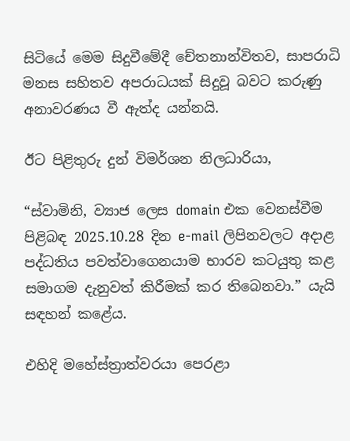සිටියේ මෙම සිදුවීමේදී චේතනාන්විතව, සාපරාධි මනස සහිතව අපරාධයක් සිදුවූ බවට කරුණු අනාවරණය වී ඇත්ද යන්නයි.

ඊට පිළිතුරු දුන් විමර්ශන නිලධාරියා,

“ස්වාමිනි, ව්‍යාජ ලෙස domain එක වෙනස්වීම පිළිබඳ 2025.10.28 දින e-mail ලිපිනවලට අදාළ පද්ධතිය පවත්වාගෙනයාම භාරව කටයුතු කළ සමාගම දැනුවත් කිරීමක් කර තිබෙනවා.” යැයි සඳහන් කළේය.

එහිදි මහේස්ත්‍රාත්වරයා පෙරළා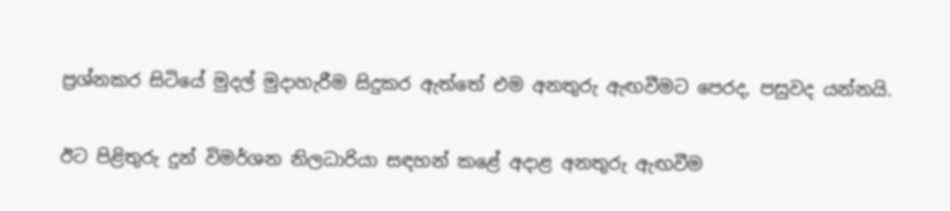ප්‍රශ්නකර සිටියේ මුදල් මුදාහැරීම සිදුකර ඇත්තේ එම අනතුරු ඇඟවීමට පෙරද, පසුවද යන්නයි.

ඊට පිළිතුරු දුන් විමර්ශන නිලධාරියා සඳහන් කළේ අදාළ අනතුරු ඇඟවීම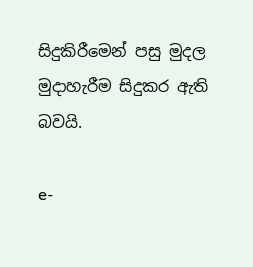සිදුකිරීමෙන් පසු මුදල මුදාහැරීම සිදුකර ඇති බවයි.

e-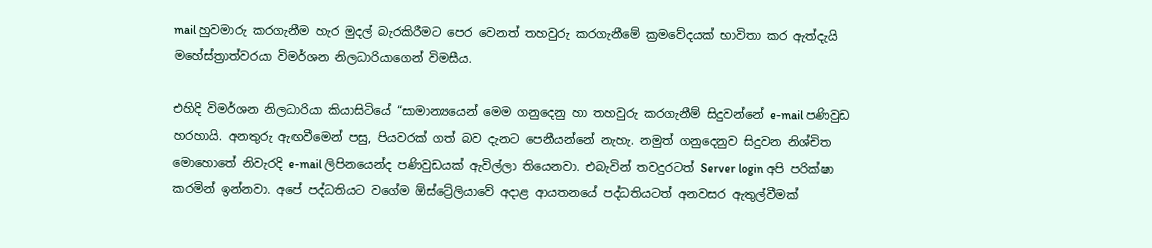mail හුවමාරු කරගැනීම හැර මුදල් බැරකිරීමට පෙර වෙනත් තහවුරු කරගැනීමේ ක්‍රමවේදයක් භාවිතා කර ඇත්දැයි මහේස්ත්‍රාත්වරයා විමර්ශන නිලධාරියාගෙන් විමසීය.

එහිදි විමර්ශන නිලධාරියා කියාසිටියේ “සාමාන්‍යයෙන් මෙම ගනුදෙනු හා තහවුරු කරගැනීම් සිදුවන්නේ e-mail පණිවුඩ හරහායි. අනතුරු ඇඟවීමෙන් පසු, පියවරක් ගත් බව දැනට පෙනීයන්නේ නැහැ. නමුත් ගනුදෙනුව සිදුවන නිශ්චිත මොහොතේ නිවැරදි e-mail ලිපිනයෙන්ද පණිවුඩයක් ඇවිල්ලා තියෙනවා. එබැවින් තවදුරටත් Server login අපි පරික්ෂා කරමින් ඉන්නවා. අපේ පද්ධතියට වගේම ඕස්ට්‍රේලියාවේ අදාළ ආයතනයේ පද්ධතියටත් අනවසර ඇතුල්වීමක්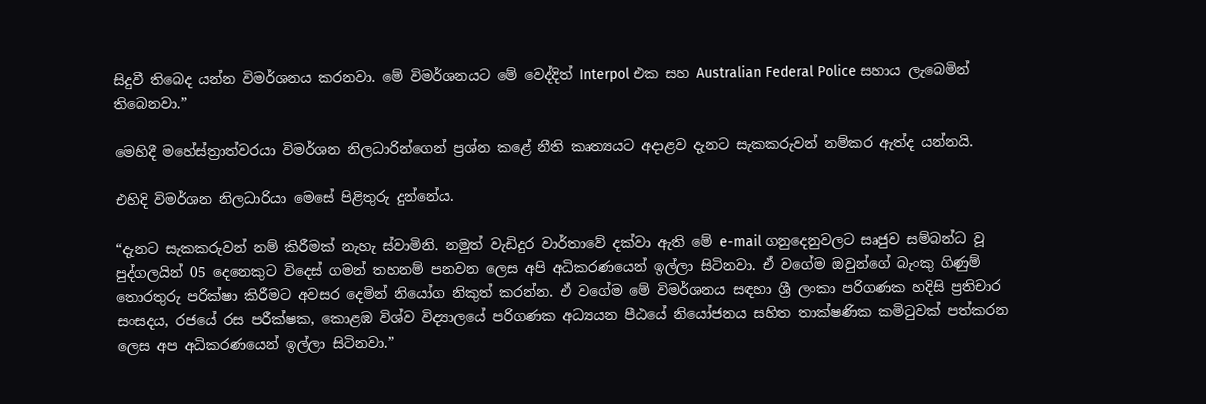සිදුවී තිබෙද යන්න විමර්ශනය කරනවා. මේ විමර්ශනයට මේ වෙද්දිත් Interpol එක සහ Australian Federal Police සහාය ලැබෙමින් තිබෙනවා.”

මෙහිදී මහේස්ත්‍රාත්වරයා විමර්ශන නිලධාරින්ගෙන් ප්‍රශ්න කළේ නීති කෘත්‍යයට අදාළව දැනට සැකකරුවන් නම්කර ඇත්ද යන්නයි.

එහිදි විමර්ශන නිලධාරියා මෙසේ පිළිතුරු දුන්නේය.

“දැනට සැකකරුවන් නම් කිරීමක් නැහැ ස්වාමිනි. නමුත් වැඩිදුර වාර්තාවේ දක්වා ඇති මේ e-mail ගනුදෙනුවලට සෘජුව සම්බන්ධ වූ පුද්ගලයින් 05 දෙනෙකුට විදෙස් ගමන් තහනම් පනවන ලෙස අපි අධිකරණයෙන් ඉල්ලා සිටිනවා. ඒ වගේම ඔවුන්ගේ බැංකු ගිණුම් තොරතුරු පරික්ෂා කිරීමට අවසර දෙමින් නියෝග නිකුත් කරන්න. ඒ වගේම මේ විමර්ශනය සඳහා ශ්‍රී ලංකා පරිගණක හදිසි ප්‍රතිචාර සංසදය, රජයේ රස පරීක්ෂක, කොළඹ විශ්ව විද්‍යාලයේ පරිගණක අධ්‍යයන පීඨයේ නියෝජනය සහිත තාක්ෂණික කමිටුවක් පත්කරන ලෙස අප අධිකරණයෙන් ඉල්ලා සිටිනවා.”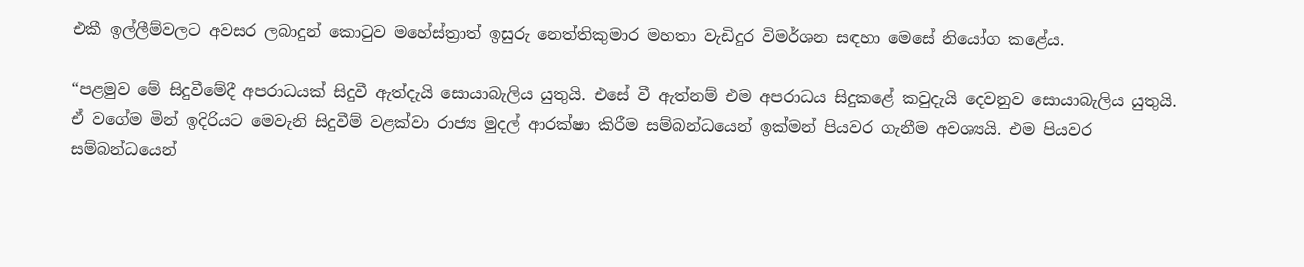එකී ඉල්ලීම්වලට අවසර ලබාදුන් කොටුව මහේස්ත්‍රාත් ඉසුරු නෙත්තිකුමාර මහතා වැඩිදුර විමර්ශන සඳහා මෙසේ නියෝග කළේය.

“පළමුව මේ සිදුවීමේදී අපරාධයක් සිදුවී ඇත්දැයි සොයාබැලිය යුතුයි. එසේ වී ඇත්නම් එම අපරාධය සිදුකළේ කවුදැයි දෙවනුව සොයාබැලිය යුතුයි. ඒ වගේම මින් ඉදිරියට මෙවැනි සිදුවීම් වළක්වා රාජ්‍ය මුදල් ආරක්ෂා කිරීම සම්බන්ධයෙන් ඉක්මන් පියවර ගැනීම අවශ්‍යයි. එම පියවර සම්බන්ධයෙන්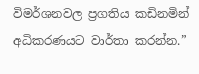විමර්ශනවල ප්‍රගතිය කඩිනමින් අධිකරණයට වාර්තා කරන්න.”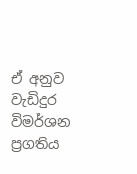ඒ අනුව වැඩිදුර විමර්ශන ප්‍රගතිය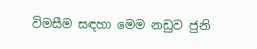විමසීම සඳහා මෙම නඩුව ජුනි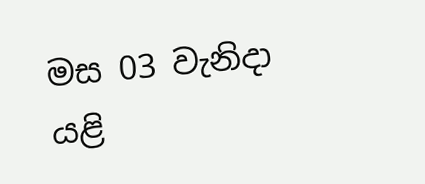මස 03 වැනිදා යළි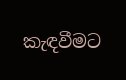කැඳවීමට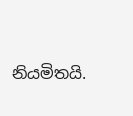නියමිතයි.